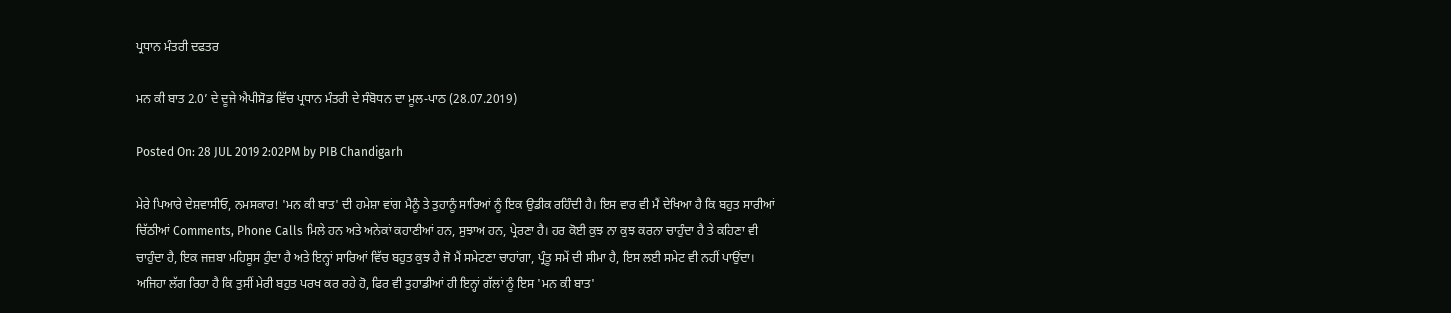ਪ੍ਰਧਾਨ ਮੰਤਰੀ ਦਫਤਰ

ਮਨ ਕੀ ਬਾਤ 2.0’ ਦੇ ਦੂਜੇ ਐਪੀਸੋਡ ਵਿੱਚ ਪ੍ਰਧਾਨ ਮੰਤਰੀ ਦੇ ਸੰਬੋਧਨ ਦਾ ਮੂਲ-ਪਾਠ (28.07.2019)

Posted On: 28 JUL 2019 2:02PM by PIB Chandigarh

ਮੇਰੇ ਪਿਆਰੇ ਦੇਸ਼ਵਾਸੀਓ, ਨਮਸਕਾਰ! 'ਮਨ ਕੀ ਬਾਤ' ਦੀ ਹਮੇਸ਼ਾ ਵਾਂਗ ਮੈਨੂੰ ਤੇ ਤੁਹਾਨੂੰ ਸਾਰਿਆਂ ਨੂੰ ਇਕ ਉਡੀਕ ਰਹਿੰਦੀ ਹੈ। ਇਸ ਵਾਰ ਵੀ ਮੈਂ ਦੇਖਿਆ ਹੈ ਕਿ ਬਹੁਤ ਸਾਰੀਆਂ ਚਿੱਠੀਆਂ Comments, Phone Calls ਮਿਲੇ ਹਨ ਅਤੇ ਅਨੇਕਾਂ ਕਹਾਣੀਆਂ ਹਨ, ਸੁਝਾਅ ਹਨ, ਪ੍ਰੇਰਣਾ ਹੈ। ਹਰ ਕੋਈ ਕੁਝ ਨਾ ਕੁਝ ਕਰਨਾ ਚਾਹੁੰਦਾ ਹੈ ਤੇ ਕਹਿਣਾ ਵੀ ਚਾਹੁੰਦਾ ਹੈ, ਇਕ ਜਜ਼ਬਾ ਮਹਿਸੂਸ ਹੁੰਦਾ ਹੈ ਅਤੇ ਇਨ੍ਹਾਂ ਸਾਰਿਆਂ ਵਿੱਚ ਬਹੁਤ ਕੁਝ ਹੈ ਜੋ ਮੈਂ ਸਮੇਟਣਾ ਚਾਹਾਂਗਾ, ਪ੍ਰੰਤੂ ਸਮੇਂ ਦੀ ਸੀਮਾ ਹੈ, ਇਸ ਲਈ ਸਮੇਟ ਵੀ ਨਹੀਂ ਪਾਉਂਦਾ। ਅਜਿਹਾ ਲੱਗ ਰਿਹਾ ਹੈ ਕਿ ਤੁਸੀਂ ਮੇਰੀ ਬਹੁਤ ਪਰਖ ਕਰ ਰਹੇ ਹੋ, ਫਿਰ ਵੀ ਤੁਹਾਡੀਆਂ ਹੀ ਇਨ੍ਹਾਂ ਗੱਲਾਂ ਨੂੰ ਇਸ 'ਮਨ ਕੀ ਬਾਤ'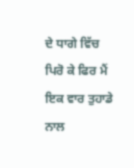ਦੇ ਧਾਗੇ ਵਿੱਚ ਪਿਰੋ ਕੇ ਫਿਰ ਮੈਂ ਇਕ ਵਾਰ ਤੁਹਾਡੇ ਨਾਲ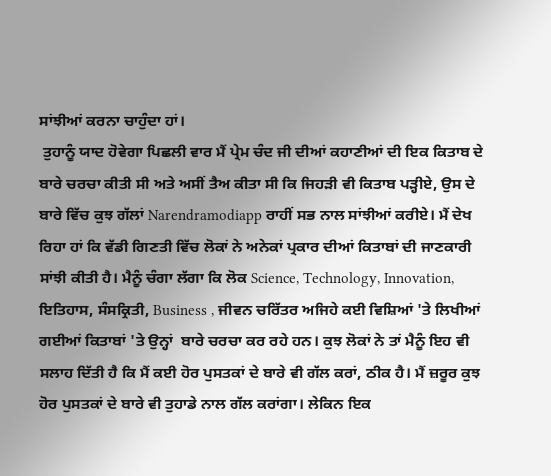ਸਾਂਝੀਆਂ ਕਰਨਾ ਚਾਹੁੰਦਾ ਹਾਂ।
 ਤੁਹਾਨੂੰ ਯਾਦ ਹੋਵੇਗਾ ਪਿਛਲੀ ਵਾਰ ਮੈਂ ਪ੍ਰੇਮ ਚੰਦ ਜੀ ਦੀਆਂ ਕਹਾਣੀਆਂ ਦੀ ਇਕ ਕਿਤਾਬ ਦੇ ਬਾਰੇ ਚਰਚਾ ਕੀਤੀ ਸੀ ਅਤੇ ਅਸੀਂ ਤੈਅ ਕੀਤਾ ਸੀ ਕਿ ਜਿਹੜੀ ਵੀ ਕਿਤਾਬ ਪੜ੍ਹੀਏ, ਉਸ ਦੇ ਬਾਰੇ ਵਿੱਚ ਕੁਝ ਗੱਲਾਂ Narendramodiapp ਰਾਹੀਂ ਸਭ ਨਾਲ ਸਾਂਝੀਆਂ ਕਰੀਏ। ਮੈਂ ਦੇਖ ਰਿਹਾ ਹਾਂ ਕਿ ਵੱਡੀ ਗਿਣਤੀ ਵਿੱਚ ਲੋਕਾਂ ਨੇ ਅਨੇਕਾਂ ਪ੍ਰਕਾਰ ਦੀਆਂ ਕਿਤਾਬਾਂ ਦੀ ਜਾਣਕਾਰੀ ਸਾਂਝੀ ਕੀਤੀ ਹੈ। ਮੈਨੂੰ ਚੰਗਾ ਲੱਗਾ ਕਿ ਲੋਕ Science, Technology, Innovation, ਇਤਿਹਾਸ, ਸੰਸਕ੍ਰਿਤੀ, Business , ਜੀਵਨ ਚਰਿੱਤਰ ਅਜਿਹੇ ਕਈ ਵਿਸ਼ਿਆਂ 'ਤੇ ਲਿਖੀਆਂ ਗਈਆਂ ਕਿਤਾਬਾਂ 'ਤੇ ਉਨ੍ਹਾਂ  ਬਾਰੇ ਚਰਚਾ ਕਰ ਰਹੇ ਹਨ। ਕੁਝ ਲੋਕਾਂ ਨੇ ਤਾਂ ਮੈਨੂੰ ਇਹ ਵੀ ਸਲਾਹ ਦਿੱਤੀ ਹੈ ਕਿ ਮੈਂ ਕਈ ਹੋਰ ਪੁਸਤਕਾਂ ਦੇ ਬਾਰੇ ਵੀ ਗੱਲ ਕਰਾਂ, ਠੀਕ ਹੈ। ਮੈਂ ਜ਼ਰੂਰ ਕੁਝ ਹੋਰ ਪੁਸਤਕਾਂ ਦੇ ਬਾਰੇ ਵੀ ਤੁਹਾਡੇ ਨਾਲ ਗੱਲ ਕਰਾਂਗਾ। ਲੇਕਿਨ ਇਕ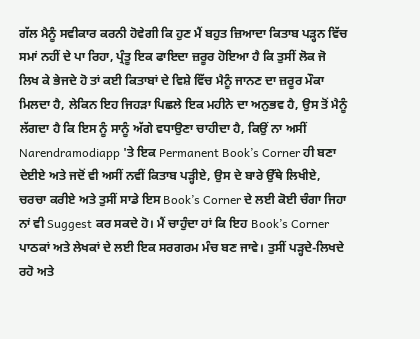ਗੱਲ ਮੈਨੂੰ ਸਵੀਕਾਰ ਕਰਨੀ ਹੋਵੇਗੀ ਕਿ ਹੁਣ ਮੈਂ ਬਹੁਤ ਜ਼ਿਆਦਾ ਕਿਤਾਬ ਪੜ੍ਹਨ ਵਿੱਚ ਸਮਾਂ ਨਹੀਂ ਦੇ ਪਾ ਰਿਹਾ, ਪ੍ਰੰਤੂ ਇਕ ਫਾਇਦਾ ਜ਼ਰੂਰ ਹੋਇਆ ਹੈ ਕਿ ਤੁਸੀਂ ਲੋਕ ਜੋ ਲਿਖ ਕੇ ਭੇਜਦੇ ਹੋ ਤਾਂ ਕਈ ਕਿਤਾਬਾਂ ਦੇ ਵਿਸ਼ੇ ਵਿੱਚ ਮੈਨੂੰ ਜਾਨਣ ਦਾ ਜ਼ਰੂਰ ਮੌਕਾ ਮਿਲਦਾ ਹੈ, ਲੇਕਿਨ ਇਹ ਜਿਹੜਾ ਪਿਛਲੇ ਇਕ ਮਹੀਨੇ ਦਾ ਅਨੁਭਵ ਹੈ, ਉਸ ਤੋਂ ਮੈਨੂੰ ਲੱਗਦਾ ਹੈ ਕਿ ਇਸ ਨੂੰ ਸਾਨੂੰ ਅੱਗੇ ਵਧਾਉਣਾ ਚਾਹੀਦਾ ਹੈ, ਕਿਉਂ ਨਾ ਅਸੀਂ Narendramodiapp 'ਤੇ ਇਕ Permanent Book’s Corner ਹੀ ਬਣਾ ਦੇਈਏ ਅਤੇ ਜਦੋਂ ਵੀ ਅਸੀਂ ਨਵੀਂ ਕਿਤਾਬ ਪੜ੍ਹੀਏ, ਉਸ ਦੇ ਬਾਰੇ ਉੱਥੇ ਲਿਖੀਏ, ਚਰਚਾ ਕਰੀਏ ਅਤੇ ਤੁਸੀਂ ਸਾਡੇ ਇਸ Book’s Corner ਦੇ ਲਈ ਕੋਈ ਚੰਗਾ ਜਿਹਾ ਨਾਂ ਵੀ Suggest ਕਰ ਸਕਦੇ ਹੋ। ਮੈਂ ਚਾਹੁੰਦਾ ਹਾਂ ਕਿ ਇਹ Book’s Corner ਪਾਠਕਾਂ ਅਤੇ ਲੇਖਕਾਂ ਦੇ ਲਈ ਇਕ ਸਰਗਰਮ ਮੰਚ ਬਣ ਜਾਵੇ। ਤੁਸੀਂ ਪੜ੍ਹਦੇ-ਲਿਖਦੇ ਰਹੋ ਅਤੇ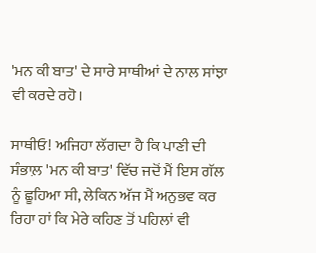'ਮਨ ਕੀ ਬਾਤ' ਦੇ ਸਾਰੇ ਸਾਥੀਆਂ ਦੇ ਨਾਲ ਸਾਂਝਾ ਵੀ ਕਰਦੇ ਰਹੋ।

ਸਾਥੀਓ! ਅਜਿਹਾ ਲੱਗਦਾ ਹੈ ਕਿ ਪਾਣੀ ਦੀ ਸੰਭਾਲ਼ 'ਮਨ ਕੀ ਬਾਤ' ਵਿੱਚ ਜਦੋਂ ਮੈਂ ਇਸ ਗੱਲ ਨੂੰ ਛੂਹਿਆ ਸੀ, ਲੇਕਿਨ ਅੱਜ ਮੈਂ ਅਨੁਭਵ ਕਰ ਰਿਹਾ ਹਾਂ ਕਿ ਮੇਰੇ ਕਹਿਣ ਤੋਂ ਪਹਿਲਾਂ ਵੀ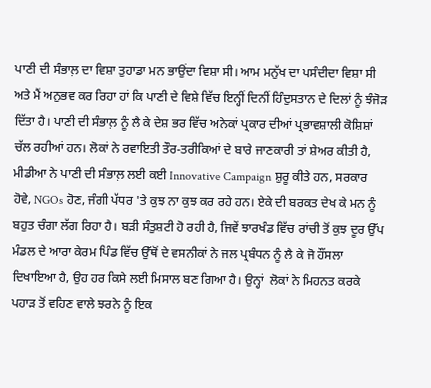ਪਾਣੀ ਦੀ ਸੰਭਾਲ਼ ਦਾ ਵਿਸ਼ਾ ਤੁਹਾਡਾ ਮਨ ਭਾਉਂਦਾ ਵਿਸ਼ਾ ਸੀ। ਆਮ ਮਨੁੱਖ ਦਾ ਪਸੰਦੀਦਾ ਵਿਸ਼ਾ ਸੀ ਅਤੇ ਮੈਂ ਅਨੁਭਵ ਕਰ ਰਿਹਾ ਹਾਂ ਕਿ ਪਾਣੀ ਦੇ ਵਿਸ਼ੇ ਵਿੱਚ ਇਨ੍ਹੀਂ ਦਿਨੀਂ ਹਿੰਦੁਸਤਾਨ ਦੇ ਦਿਲਾਂ ਨੂੰ ਝੰਜੋੜ ਦਿੱਤਾ ਹੈ। ਪਾਣੀ ਦੀ ਸੰਭਾਲ਼ ਨੂੰ ਲੈ ਕੇ ਦੇਸ਼ ਭਰ ਵਿੱਚ ਅਨੇਕਾਂ ਪ੍ਰਕਾਰ ਦੀਆਂ ਪ੍ਰਭਾਵਸ਼ਾਲੀ ਕੋਸ਼ਿਸ਼ਾਂ ਚੱਲ ਰਹੀਆਂ ਹਨ। ਲੋਕਾਂ ਨੇ ਰਵਾਇਤੀ ਤੌਰ-ਤਰੀਕਿਆਂ ਦੇ ਬਾਰੇ ਜਾਣਕਾਰੀ ਤਾਂ ਸ਼ੇਅਰ ਕੀਤੀ ਹੈ, ਮੀਡੀਆ ਨੇ ਪਾਣੀ ਦੀ ਸੰਭਾਲ਼ ਲਈ ਕਈ Innovative Campaign ਸ਼ੁਰੂ ਕੀਤੇ ਹਨ, ਸਰਕਾਰ ਹੋਵੇ, NGOs ਹੋਣ, ਜੰਗੀ ਪੱਧਰ 'ਤੇ ਕੁਝ ਨਾ ਕੁਝ ਕਰ ਰਹੇ ਹਨ। ਏਕੇ ਦੀ ਬਰਕਤ ਦੇਖ ਕੇ ਮਨ ਨੂੰ ਬਹੁਤ ਚੰਗਾ ਲੱਗ ਰਿਹਾ ਹੈ। ਬੜੀ ਸੰਤੁਸ਼ਟੀ ਹੋ ਰਹੀ ਹੈ, ਜਿਵੇਂ ਝਾਰਖੰਡ ਵਿੱਚ ਰਾਂਚੀ ਤੋਂ ਕੁਝ ਦੂਰ ਉੱਪ ਮੰਡਲ ਦੇ ਆਰਾ ਕੇਰਮ ਪਿੰਡ ਵਿੱਚ ਉੱਥੋਂ ਦੇ ਵਸਨੀਕਾਂ ਨੇ ਜਲ ਪ੍ਰਬੰਧਨ ਨੂੰ ਲੈ ਕੇ ਜੋ ਹੌਂਸਲਾ ਦਿਖਾਇਆ ਹੈ, ਉਹ ਹਰ ਕਿਸੇ ਲਈ ਮਿਸਾਲ ਬਣ ਗਿਆ ਹੈ। ਉਨ੍ਹਾਂ  ਲੋਕਾਂ ਨੇ ਮਿਹਨਤ ਕਰਕੇ ਪਹਾੜ ਤੋਂ ਵਹਿਣ ਵਾਲੇ ਝਰਨੇ ਨੂੰ ਇਕ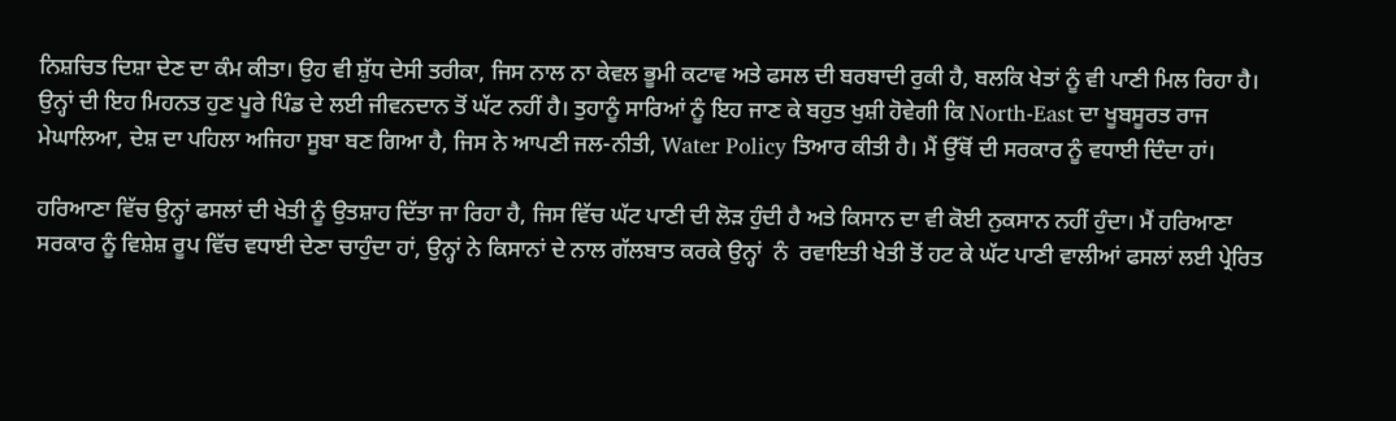ਨਿਸ਼ਚਿਤ ਦਿਸ਼ਾ ਦੇਣ ਦਾ ਕੰਮ ਕੀਤਾ। ਉਹ ਵੀ ਸ਼ੁੱਧ ਦੇਸੀ ਤਰੀਕਾ, ਜਿਸ ਨਾਲ ਨਾ ਕੇਵਲ ਭੂਮੀ ਕਟਾਵ ਅਤੇ ਫਸਲ ਦੀ ਬਰਬਾਦੀ ਰੁਕੀ ਹੈ, ਬਲਕਿ ਖੇਤਾਂ ਨੂੰ ਵੀ ਪਾਣੀ ਮਿਲ ਰਿਹਾ ਹੈ। ਉਨ੍ਹਾਂ ਦੀ ਇਹ ਮਿਹਨਤ ਹੁਣ ਪੂਰੇ ਪਿੰਡ ਦੇ ਲਈ ਜੀਵਨਦਾਨ ਤੋਂ ਘੱਟ ਨਹੀਂ ਹੈ। ਤੁਹਾਨੂੰ ਸਾਰਿਆਂ ਨੂੰ ਇਹ ਜਾਣ ਕੇ ਬਹੁਤ ਖੁਸ਼ੀ ਹੋਵੇਗੀ ਕਿ North-East ਦਾ ਖੂਬਸੂਰਤ ਰਾਜ ਮੇਘਾਲਿਆ, ਦੇਸ਼ ਦਾ ਪਹਿਲਾ ਅਜਿਹਾ ਸੂਬਾ ਬਣ ਗਿਆ ਹੈ, ਜਿਸ ਨੇ ਆਪਣੀ ਜਲ-ਨੀਤੀ, Water Policy ਤਿਆਰ ਕੀਤੀ ਹੈ। ਮੈਂ ਉੱਥੋਂ ਦੀ ਸਰਕਾਰ ਨੂੰ ਵਧਾਈ ਦਿੰਦਾ ਹਾਂ।

ਹਰਿਆਣਾ ਵਿੱਚ ਉਨ੍ਹਾਂ ਫਸਲਾਂ ਦੀ ਖੇਤੀ ਨੂੰ ਉਤਸ਼ਾਹ ਦਿੱਤਾ ਜਾ ਰਿਹਾ ਹੈ, ਜਿਸ ਵਿੱਚ ਘੱਟ ਪਾਣੀ ਦੀ ਲੋੜ ਹੁੰਦੀ ਹੈ ਅਤੇ ਕਿਸਾਨ ਦਾ ਵੀ ਕੋਈ ਨੁਕਸਾਨ ਨਹੀਂ ਹੁੰਦਾ। ਮੈਂ ਹਰਿਆਣਾ ਸਰਕਾਰ ਨੂੰ ਵਿਸ਼ੇਸ਼ ਰੂਪ ਵਿੱਚ ਵਧਾਈ ਦੇਣਾ ਚਾਹੁੰਦਾ ਹਾਂ, ਉਨ੍ਹਾਂ ਨੇ ਕਿਸਾਨਾਂ ਦੇ ਨਾਲ ਗੱਲਬਾਤ ਕਰਕੇ ਉਨ੍ਹਾਂ  ਨੰ  ਰਵਾਇਤੀ ਖੇਤੀ ਤੋਂ ਹਟ ਕੇ ਘੱਟ ਪਾਣੀ ਵਾਲੀਆਂ ਫਸਲਾਂ ਲਈ ਪ੍ਰੇਰਿਤ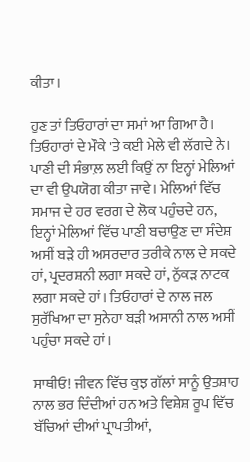ਕੀਤਾ।

ਹੁਣ ਤਾਂ ਤਿਓਹਾਰਾਂ ਦਾ ਸਮਾਂ ਆ ਗਿਆ ਹੈ। ਤਿਓਹਾਰਾਂ ਦੇ ਮੌਕੇ 'ਤੇ ਕਈ ਮੇਲੇ ਵੀ ਲੱਗਦੇ ਨੇ। ਪਾਣੀ ਦੀ ਸੰਭਾਲ਼ ਲਈ ਕਿਉਂ ਨਾ ਇਨ੍ਹਾਂ ਮੇਲਿਆਂ ਦਾ ਵੀ ਉਪਯੋਗ ਕੀਤਾ ਜਾਵੇ। ਮੇਲਿਆਂ ਵਿੱਚ ਸਮਾਜ ਦੇ ਹਰ ਵਰਗ ਦੇ ਲੋਕ ਪਹੁੰਚਦੇ ਹਨ, ਇਨ੍ਹਾਂ ਮੇਲਿਆਂ ਵਿੱਚ ਪਾਣੀ ਬਚਾਉਣ ਦਾ ਸੰਦੇਸ਼ ਅਸੀਂ ਬੜੇ ਹੀ ਅਸਰਦਾਰ ਤਰੀਕੇ ਨਾਲ ਦੇ ਸਕਦੇ ਹਾਂ, ਪ੍ਰਦਰਸ਼ਨੀ ਲਗਾ ਸਕਦੇ ਹਾਂ, ਨੁੱਕੜ ਨਾਟਕ ਲਗਾ ਸਕਦੇ ਹਾਂ। ਤਿਓਹਾਰਾਂ ਦੇ ਨਾਲ ਜਲ ਸੁਰੱਖਿਆ ਦਾ ਸੁਨੇਹਾ ਬੜੀ ਅਸਾਨੀ ਨਾਲ ਅਸੀਂ ਪਹੁੰਚਾ ਸਕਦੇ ਹਾਂ।

ਸਾਥੀਓ! ਜੀਵਨ ਵਿੱਚ ਕੁਝ ਗੱਲਾਂ ਸਾਨੂੰ ਉਤਸ਼ਾਹ ਨਾਲ ਭਰ ਦਿੰਦੀਆਂ ਹਨ ਅਤੇ ਵਿਸ਼ੇਸ਼ ਰੂਪ ਵਿੱਚ ਬੱਚਿਆਂ ਦੀਆਂ ਪ੍ਰਾਪਤੀਆਂ,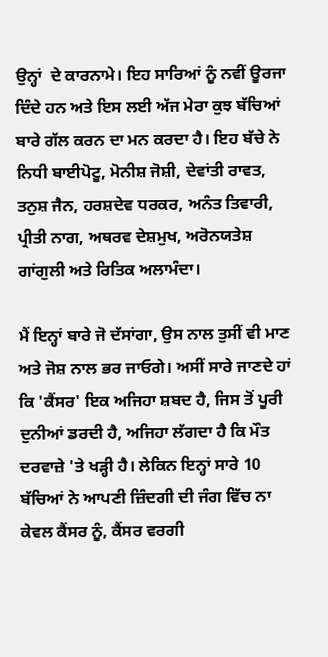ਉਨ੍ਹਾਂ  ਦੇ ਕਾਰਨਾਮੇ। ਇਹ ਸਾਰਿਆਂ ਨੂੰ ਨਵੀਂ ਊਰਜਾ ਦਿੰਦੇ ਹਨ ਅਤੇ ਇਸ ਲਈ ਅੱਜ ਮੇਰਾ ਕੁਝ ਬੱਚਿਆਂ ਬਾਰੇ ਗੱਲ ਕਰਨ ਦਾ ਮਨ ਕਰਦਾ ਹੈ। ਇਹ ਬੱਚੇ ਨੇ ਨਿਧੀ ਬਾਈਪੋਟੂ, ਮੋਨੀਸ਼ ਜੋਸ਼ੀ, ਦੇਵਾਂਤੀ ਰਾਵਤ, ਤਨੁਸ਼ ਜੈਨ, ਹਰਸ਼ਦੇਵ ਧਰਕਰ, ਅਨੰਤ ਤਿਵਾਰੀ, ਪ੍ਰੀਤੀ ਨਾਗ, ਅਥਰਵ ਦੇਸ਼ਮੁਖ, ਅਰੋਨਯਤੇਸ਼ ਗਾਂਗੁਲੀ ਅਤੇ ਰਿਤਿਕ ਅਲਾਮੰਦਾ।

ਮੈਂ ਇਨ੍ਹਾਂ ਬਾਰੇ ਜੋ ਦੱਸਾਂਗਾ, ਉਸ ਨਾਲ ਤੁਸੀਂ ਵੀ ਮਾਣ ਅਤੇ ਜੋਸ਼ ਨਾਲ ਭਰ ਜਾਓਗੇ। ਅਸੀਂ ਸਾਰੇ ਜਾਣਦੇ ਹਾਂ ਕਿ 'ਕੈਂਸਰ' ਇਕ ਅਜਿਹਾ ਸ਼ਬਦ ਹੈ, ਜਿਸ ਤੋਂ ਪੂਰੀ ਦੁਨੀਆਂ ਡਰਦੀ ਹੈ, ਅਜਿਹਾ ਲੱਗਦਾ ਹੈ ਕਿ ਮੌਤ ਦਰਵਾਜ਼ੇ 'ਤੇ ਖੜ੍ਹੀ ਹੈ। ਲੇਕਿਨ ਇਨ੍ਹਾਂ ਸਾਰੇ 10 ਬੱਚਿਆਂ ਨੇ ਆਪਣੀ ਜ਼ਿੰਦਗੀ ਦੀ ਜੰਗ ਵਿੱਚ ਨਾ ਕੇਵਲ ਕੈਂਸਰ ਨੂੰ, ਕੈਂਸਰ ਵਰਗੀ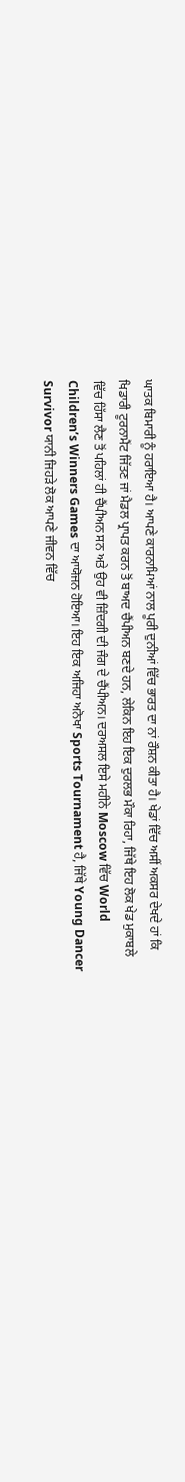ਘਾਤਕ ਬਿਮਾਰੀ ਨੂੰ ਹਰਾਇਆ ਹੈ। ਆਪਣੇ ਕਾਰਨਾਮਿਆਂ ਨਾਲ ਪੂਰੀ ਦੁਨੀਆਂ ਵਿੱਚ ਭਾਰਤ ਦਾ ਨਾਂ ਰੌਸ਼ਨ ਕੀਤਾ ਹੈ। ਖੇਡਾਂ ਵਿੱਚ ਅਸੀਂ ਅਕਸਰ ਦੇਖਦੇ ਹਾਂ ਕਿ ਖਿਡਾਰੀ ਟੂਰਨਾਮੈਂਟ ਜਿੱਤਣ ਜਾਂ ਮੈਡਲ ਪ੍ਰਾਪਤ ਕਰਨ ਤੋਂ ਬਾਅਦ ਚੈਂਪੀਅਨ ਬਣਦੇ ਹਨ, ਲੇਕਿਨ ਇਹ ਇਕ ਦੁਰਲਭ ਮੌਕਾ ਰਿਹਾ, ਜਿੱਥੇ ਇਹ ਲੋਕ ਖੇਡ ਮੁਕਾਬਲੇ ਵਿੱਚ ਹਿੱਸਾ ਲੈਣ ਤੋਂ ਪਹਿਲਾਂ ਹੀ ਚੈਂਪੀਅਨ ਸਨ ਅਤੇ ਉਹ ਵੀ ਜ਼ਿੰਦਗੀ ਦੀ ਜੰਗ ਦੇ ਚੈਂਪੀਅਨ। ਦਰਅਸਲ ਇਸੇ ਮਹੀਨੇ Moscow ਵਿੱਚ World Children’s Winners Games ਦਾ ਆਯੋਜਨ ਹੋਇਆ। ਇਹ ਇਕ ਅਜਿਹਾ ਅਨੋਖਾ Sports Tournament ਹੈ, ਜਿੱਥੇ Young Dancer Survivor ਯਾਨੀ ਜਿਹੜੇ ਲੋਕ ਆਪਣੇ ਜੀਵਨ ਵਿੱਚ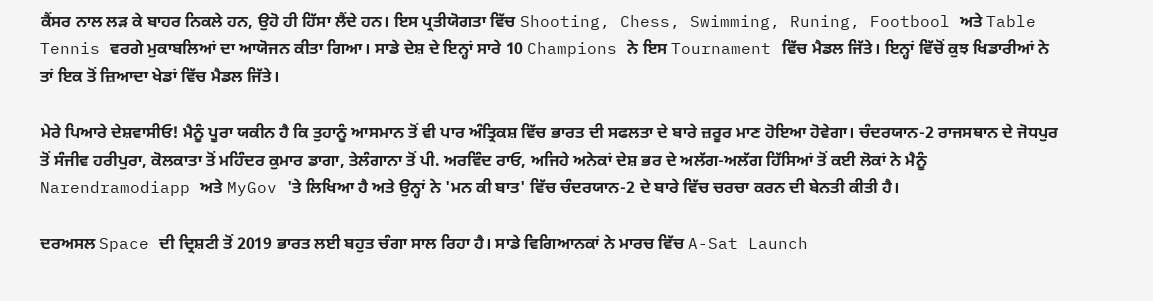ਕੈਂਸਰ ਨਾਲ ਲੜ ਕੇ ਬਾਹਰ ਨਿਕਲੇ ਹਨ, ਉਹੋ ਹੀ ਹਿੱਸਾ ਲੈਂਦੇ ਹਨ। ਇਸ ਪ੍ਰਤੀਯੋਗਤਾ ਵਿੱਚ Shooting, Chess, Swimming, Runing, Footbool ਅਤੇ Table Tennis ਵਰਗੇ ਮੁਕਾਬਲਿਆਂ ਦਾ ਆਯੋਜਨ ਕੀਤਾ ਗਿਆ। ਸਾਡੇ ਦੇਸ਼ ਦੇ ਇਨ੍ਹਾਂ ਸਾਰੇ 10 Champions ਨੇ ਇਸ Tournament ਵਿੱਚ ਮੈਡਲ ਜਿੱਤੇ। ਇਨ੍ਹਾਂ ਵਿੱਚੋਂ ਕੁਝ ਖਿਡਾਰੀਆਂ ਨੇ ਤਾਂ ਇਕ ਤੋਂ ਜ਼ਿਆਦਾ ਖੇਡਾਂ ਵਿੱਚ ਮੈਡਲ ਜਿੱਤੇ।

ਮੇਰੇ ਪਿਆਰੇ ਦੇਸ਼ਵਾਸੀਓ! ਮੈਨੂੰ ਪੂਰਾ ਯਕੀਨ ਹੈ ਕਿ ਤੁਹਾਨੂੰ ਆਸਮਾਨ ਤੋਂ ਵੀ ਪਾਰ ਅੰਤ੍ਰਿਕਸ਼ ਵਿੱਚ ਭਾਰਤ ਦੀ ਸਫਲਤਾ ਦੇ ਬਾਰੇ ਜ਼ਰੂਰ ਮਾਣ ਹੋਇਆ ਹੋਵੇਗਾ। ਚੰਦਰਯਾਨ-2 ਰਾਜਸਥਾਨ ਦੇ ਜੋਧਪੁਰ ਤੋਂ ਸੰਜੀਵ ਹਰੀਪੁਰਾ, ਕੋਲਕਾਤਾ ਤੋਂ ਮਹਿੰਦਰ ਕੁਮਾਰ ਡਾਗਾ, ਤੇਲੰਗਾਨਾ ਤੋਂ ਪੀ. ਅਰਵਿੰਦ ਰਾਓ, ਅਜਿਹੇ ਅਨੇਕਾਂ ਦੇਸ਼ ਭਰ ਦੇ ਅਲੱਗ-ਅਲੱਗ ਹਿੱਸਿਆਂ ਤੋਂ ਕਈ ਲੋਕਾਂ ਨੇ ਮੈਨੂੰ Narendramodiapp ਅਤੇ MyGov 'ਤੇ ਲਿਖਿਆ ਹੈ ਅਤੇ ਉਨ੍ਹਾਂ ਨੇ 'ਮਨ ਕੀ ਬਾਤ' ਵਿੱਚ ਚੰਦਰਯਾਨ-2 ਦੇ ਬਾਰੇ ਵਿੱਚ ਚਰਚਾ ਕਰਨ ਦੀ ਬੇਨਤੀ ਕੀਤੀ ਹੈ।

ਦਰਅਸਲ Space ਦੀ ਦ੍ਰਿਸ਼ਟੀ ਤੋਂ 2019 ਭਾਰਤ ਲਈ ਬਹੁਤ ਚੰਗਾ ਸਾਲ ਰਿਹਾ ਹੈ। ਸਾਡੇ ਵਿਗਿਆਨਕਾਂ ਨੇ ਮਾਰਚ ਵਿੱਚ A-Sat Launch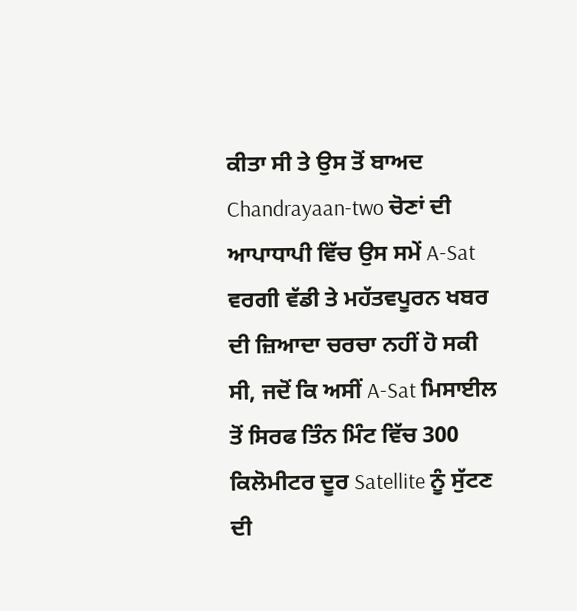ਕੀਤਾ ਸੀ ਤੇ ਉਸ ਤੋਂ ਬਾਅਦ Chandrayaan-two ਚੋਣਾਂ ਦੀ ਆਪਾਧਾਪੀ ਵਿੱਚ ਉਸ ਸਮੇਂ A-Sat ਵਰਗੀ ਵੱਡੀ ਤੇ ਮਹੱਤਵਪੂਰਨ ਖਬਰ ਦੀ ਜ਼ਿਆਦਾ ਚਰਚਾ ਨਹੀਂ ਹੋ ਸਕੀ ਸੀ, ਜਦੋਂ ਕਿ ਅਸੀਂ A-Sat ਮਿਸਾਈਲ ਤੋਂ ਸਿਰਫ ਤਿੰਨ ਮਿੰਟ ਵਿੱਚ 300 ਕਿਲੋਮੀਟਰ ਦੂਰ Satellite ਨੂੰ ਸੁੱਟਣ ਦੀ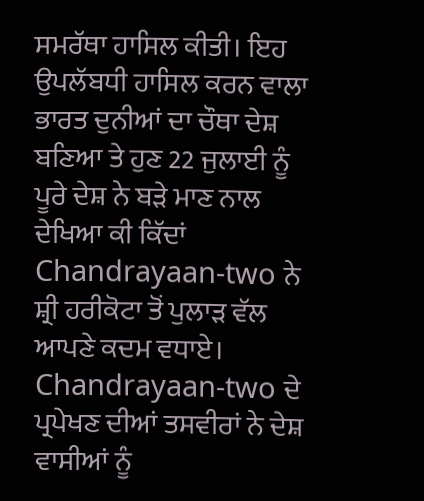ਸਮਰੱਥਾ ਹਾਸਿਲ ਕੀਤੀ। ਇਹ ਉਪਲੱਬਧੀ ਹਾਸਿਲ ਕਰਨ ਵਾਲਾ ਭਾਰਤ ਦੁਨੀਆਂ ਦਾ ਚੌਥਾ ਦੇਸ਼ ਬਣਿਆ ਤੇ ਹੁਣ 22 ਜੁਲਾਈ ਨੂੰ ਪੂਰੇ ਦੇਸ਼ ਨੇ ਬੜੇ ਮਾਣ ਨਾਲ ਦੇਖਿਆ ਕੀ ਕਿੱਦਾਂ Chandrayaan-two ਨੇ ਸ਼੍ਰੀ ਹਰੀਕੋਟਾ ਤੋਂ ਪੁਲਾੜ ਵੱਲ ਆਪਣੇ ਕਦਮ ਵਧਾਏ। Chandrayaan-two ਦੇ ਪ੍ਰਪੇਖਣ ਦੀਆਂ ਤਸਵੀਰਾਂ ਨੇ ਦੇਸ਼ ਵਾਸੀਆਂ ਨੂੰ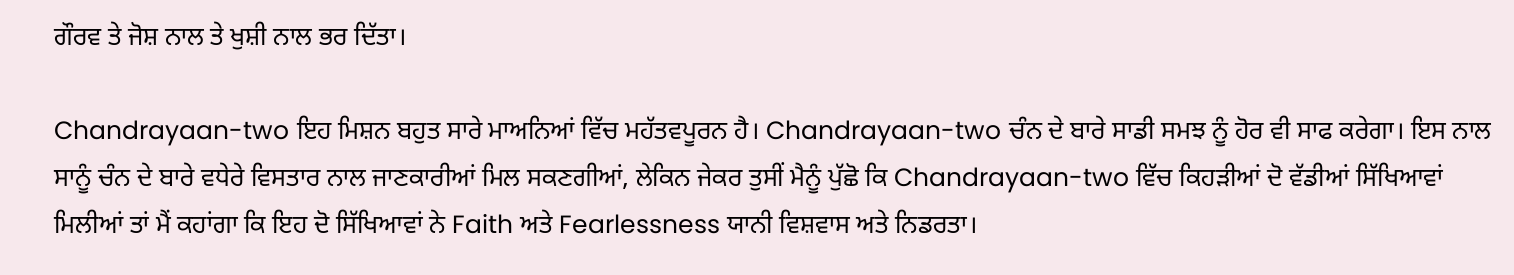ਗੌਰਵ ਤੇ ਜੋਸ਼ ਨਾਲ ਤੇ ਖੁਸ਼ੀ ਨਾਲ ਭਰ ਦਿੱਤਾ।

Chandrayaan-two ਇਹ ਮਿਸ਼ਨ ਬਹੁਤ ਸਾਰੇ ਮਾਅਨਿਆਂ ਵਿੱਚ ਮਹੱਤਵਪੂਰਨ ਹੈ। Chandrayaan-two ਚੰਨ ਦੇ ਬਾਰੇ ਸਾਡੀ ਸਮਝ ਨੂੰ ਹੋਰ ਵੀ ਸਾਫ ਕਰੇਗਾ। ਇਸ ਨਾਲ ਸਾਨੂੰ ਚੰਨ ਦੇ ਬਾਰੇ ਵਧੇਰੇ ਵਿਸਤਾਰ ਨਾਲ ਜਾਣਕਾਰੀਆਂ ਮਿਲ ਸਕਣਗੀਆਂ, ਲੇਕਿਨ ਜੇਕਰ ਤੁਸੀਂ ਮੈਨੂੰ ਪੁੱਛੋ ਕਿ Chandrayaan-two ਵਿੱਚ ਕਿਹੜੀਆਂ ਦੋ ਵੱਡੀਆਂ ਸਿੱਖਿਆਵਾਂ ਮਿਲੀਆਂ ਤਾਂ ਮੈਂ ਕਹਾਂਗਾ ਕਿ ਇਹ ਦੋ ਸਿੱਖਿਆਵਾਂ ਨੇ Faith ਅਤੇ Fearlessness ਯਾਨੀ ਵਿਸ਼ਵਾਸ ਅਤੇ ਨਿਡਰਤਾ।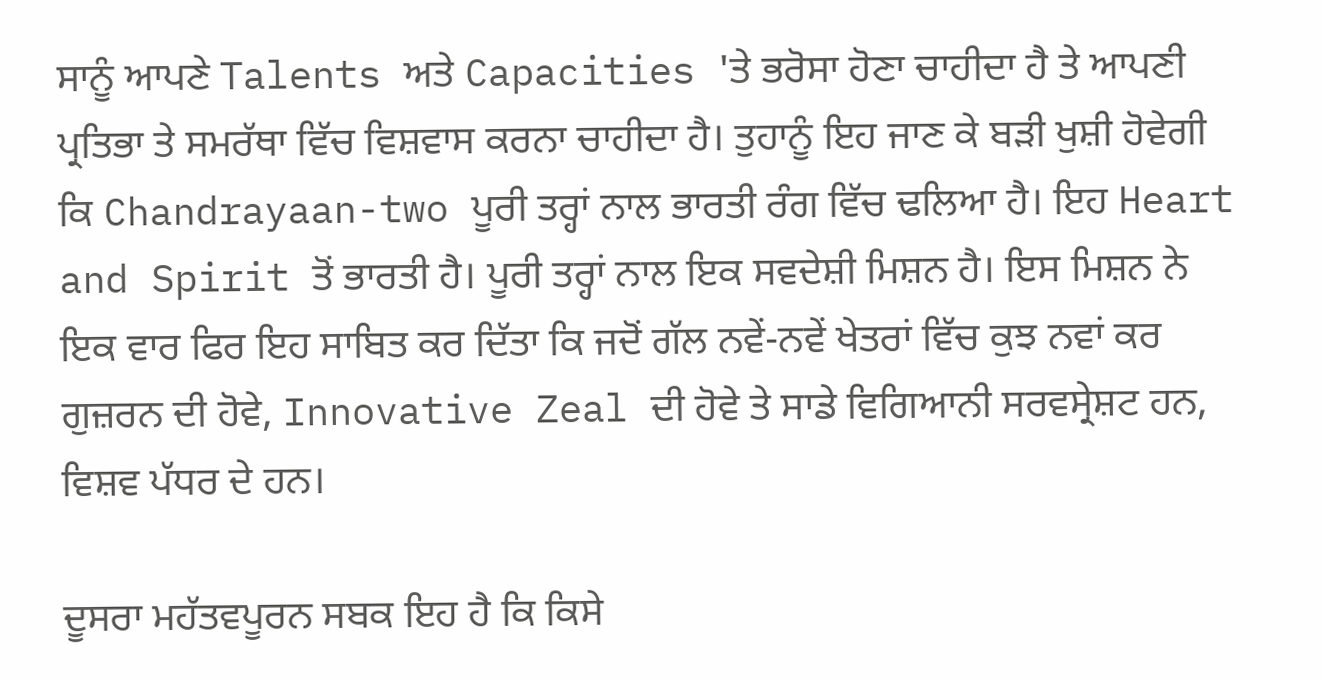ਸਾਨੂੰ ਆਪਣੇ Talents ਅਤੇ Capacities 'ਤੇ ਭਰੋਸਾ ਹੋਣਾ ਚਾਹੀਦਾ ਹੈ ਤੇ ਆਪਣੀ ਪ੍ਰਤਿਭਾ ਤੇ ਸਮਰੱਥਾ ਵਿੱਚ ਵਿਸ਼ਵਾਸ ਕਰਨਾ ਚਾਹੀਦਾ ਹੈ। ਤੁਹਾਨੂੰ ਇਹ ਜਾਣ ਕੇ ਬੜੀ ਖੁਸ਼ੀ ਹੋਵੇਗੀ ਕਿ Chandrayaan-two ਪੂਰੀ ਤਰ੍ਹਾਂ ਨਾਲ ਭਾਰਤੀ ਰੰਗ ਵਿੱਚ ਢਲਿਆ ਹੈ। ਇਹ Heart and Spirit ਤੋਂ ਭਾਰਤੀ ਹੈ। ਪੂਰੀ ਤਰ੍ਹਾਂ ਨਾਲ ਇਕ ਸਵਦੇਸ਼ੀ ਮਿਸ਼ਨ ਹੈ। ਇਸ ਮਿਸ਼ਨ ਨੇ ਇਕ ਵਾਰ ਫਿਰ ਇਹ ਸਾਬਿਤ ਕਰ ਦਿੱਤਾ ਕਿ ਜਦੋਂ ਗੱਲ ਨਵੇਂ-ਨਵੇਂ ਖੇਤਰਾਂ ਵਿੱਚ ਕੁਝ ਨਵਾਂ ਕਰ ਗੁਜ਼ਰਨ ਦੀ ਹੋਵੇ, Innovative Zeal ਦੀ ਹੋਵੇ ਤੇ ਸਾਡੇ ਵਿਗਿਆਨੀ ਸਰਵਸ੍ਰੇਸ਼ਟ ਹਨ, ਵਿਸ਼ਵ ਪੱਧਰ ਦੇ ਹਨ।

ਦੂਸਰਾ ਮਹੱਤਵਪੂਰਨ ਸਬਕ ਇਹ ਹੈ ਕਿ ਕਿਸੇ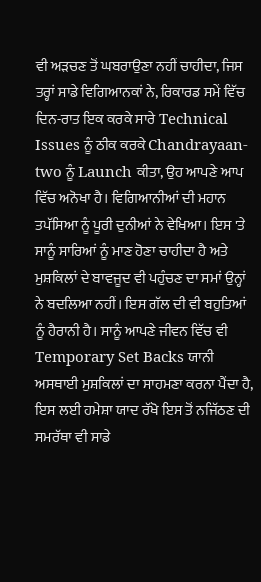ਵੀ ਅੜਚਣ ਤੋਂ ਘਬਰਾਉਣਾ ਨਹੀਂ ਚਾਹੀਦਾ, ਜਿਸ ਤਰ੍ਹਾਂ ਸਾਡੇ ਵਿਗਿਆਨਕਾਂ ਨੇ, ਰਿਕਾਰਡ ਸਮੇਂ ਵਿੱਚ ਦਿਨ-ਰਾਤ ਇਕ ਕਰਕੇ ਸਾਰੇ Technical Issues ਨੂੰ ਠੀਕ ਕਰਕੇ Chandrayaan-two ਨੂੰ Launch ਕੀਤਾ, ਉਹ ਆਪਣੇ ਆਪ ਵਿੱਚ ਅਨੋਖਾ ਹੈ। ਵਿਗਿਆਨੀਆਂ ਦੀ ਮਹਾਨ ਤਪੱਸਿਆ ਨੂੰ ਪੂਰੀ ਦੁਨੀਆਂ ਨੇ ਵੇਖਿਆ। ਇਸ 'ਤੇ ਸਾਨੂੰ ਸਾਰਿਆਂ ਨੂੰ ਮਾਣ ਹੋਣਾ ਚਾਹੀਦਾ ਹੈ ਅਤੇ ਮੁਸ਼ਕਿਲਾਂ ਦੇ ਬਾਵਜੂਦ ਵੀ ਪਹੁੰਚਣ ਦਾ ਸਮਾਂ ਉਨ੍ਹਾਂ  ਨੇ ਬਦਲਿਆ ਨਹੀਂ। ਇਸ ਗੱਲ ਦੀ ਵੀ ਬਹੁਤਿਆਂ ਨੂੰ ਹੈਰਾਨੀ ਹੈ। ਸਾਨੂੰ ਆਪਣੇ ਜੀਵਨ ਵਿੱਚ ਵੀ Temporary Set Backs ਯਾਨੀ ਅਸਥਾਈ ਮੁਸ਼ਕਿਲਾਂ ਦਾ ਸਾਹਮਣਾ ਕਰਨਾ ਪੈਂਦਾ ਹੈ, ਇਸ ਲਈ ਹਮੇਸ਼ਾ ਯਾਦ ਰੱਖੋ ਇਸ ਤੋਂ ਨਜਿੱਠਣ ਦੀ ਸਮਰੱਥਾ ਵੀ ਸਾਡੇ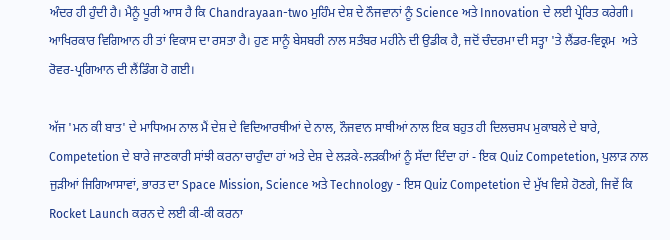ਅੰਦਰ ਹੀ ਹੁੰਦੀ ਹੈ। ਮੈਨੂੰ ਪੂਰੀ ਆਸ ਹੈ ਕਿ Chandrayaan-two ਮੁਹਿੰਮ ਦੇਸ਼ ਦੇ ਨੌਜਵਾਨਾਂ ਨੂੰ Science ਅਤੇ Innovation ਦੇ ਲਈ ਪ੍ਰੇਰਿਤ ਕਰੇਗੀ। ਆਖਿਰਕਾਰ ਵਿਗਿਆਨ ਹੀ ਤਾਂ ਵਿਕਾਸ ਦਾ ਰਸਤਾ ਹੈ। ਹੁਣ ਸਾਨੂੰ ਬੇਸਬਰੀ ਨਾਲ ਸਤੰਬਰ ਮਹੀਨੇ ਦੀ ਉਡੀਕ ਹੈ, ਜਦੋਂ ਚੰਦਰਮਾ ਦੀ ਸਤ੍ਹਾ 'ਤੇ ਲੈਂਡਰ-ਵਿਕ੍ਰਮ  ਅਤੇ ਰੋਵਰ-ਪ੍ਰਗਿਆਨ ਦੀ ਲੈਂਡਿੰਗ ਹੋ ਗਈ।

ਅੱਜ 'ਮਨ ਕੀ ਬਾਤ' ਦੇ ਮਾਧਿਅਮ ਨਾਲ ਮੈਂ ਦੇਸ਼ ਦੇ ਵਿਦਿਆਰਥੀਆਂ ਦੇ ਨਾਲ, ਨੌਜਵਾਨ ਸਾਥੀਆਂ ਨਾਲ ਇਕ ਬਹੁਤ ਹੀ ਦਿਲਚਸਪ ਮੁਕਾਬਲੇ ਦੇ ਬਾਰੇ, Competetion ਦੇ ਬਾਰੇ ਜਾਣਕਾਰੀ ਸਾਂਝੀ ਕਰਨਾ ਚਾਹੁੰਦਾ ਹਾਂ ਅਤੇ ਦੇਸ਼ ਦੇ ਲੜਕੇ-ਲੜਕੀਆਂ ਨੂੰ ਸੱਦਾ ਦਿੰਦਾ ਹਾਂ - ਇਕ Quiz Competetion, ਪੁਲਾੜ ਨਾਲ ਜੁੜੀਆਂ ਜਿਗਿਆਸਾਵਾਂ, ਭਾਰਤ ਦਾ Space Mission, Science ਅਤੇ Technology - ਇਸ Quiz Competetion ਦੇ ਮੁੱਖ ਵਿਸ਼ੇ ਹੋਣਗੇ, ਜਿਵੇਂ ਕਿ Rocket Launch ਕਰਨ ਦੇ ਲਈ ਕੀ-ਕੀ ਕਰਨਾ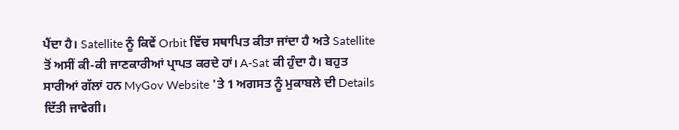ਪੈਂਦਾ ਹੈ। Satellite ਨੂੰ ਕਿਵੇਂ Orbit ਵਿੱਚ ਸਥਾਪਿਤ ਕੀਤਾ ਜਾਂਦਾ ਹੈ ਅਤੇ Satellite ਤੋਂ ਅਸੀਂ ਕੀ-ਕੀ ਜਾਣਕਾਰੀਆਂ ਪ੍ਰਾਪਤ ਕਰਦੇ ਹਾਂ। A-Sat ਕੀ ਹੁੰਦਾ ਹੈ। ਬਹੁਤ ਸਾਰੀਆਂ ਗੱਲਾਂ ਹਨ MyGov Website 'ਤੇ 1 ਅਗਸਤ ਨੂੰ ਮੁਕਾਬਲੇ ਦੀ Details ਦਿੱਤੀ ਜਾਵੇਗੀ।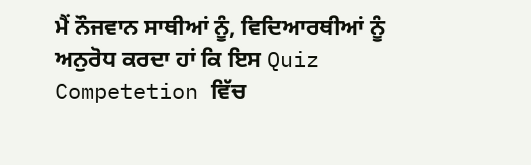ਮੈਂ ਨੌਜਵਾਨ ਸਾਥੀਆਂ ਨੂੰ, ਵਿਦਿਆਰਥੀਆਂ ਨੂੰ ਅਨੁਰੋਧ ਕਰਦਾ ਹਾਂ ਕਿ ਇਸ Quiz Competetion ਵਿੱਚ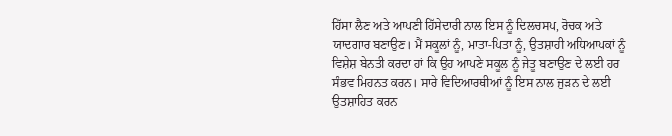ਹਿੱਸਾ ਲੈਣ ਅਤੇ ਆਪਣੀ ਹਿੱਸੇਦਾਰੀ ਨਾਲ ਇਸ ਨੂੰ ਦਿਲਚਸਪ, ਰੋਚਕ ਅਤੇ ਯਾਦਗਾਰ ਬਣਾਉਣ। ਮੈਂ ਸਕੂਲਾਂ ਨੂੰ, ਮਾਤਾ-ਪਿਤਾ ਨੂੰ, ਉਤਸ਼ਾਹੀ ਅਧਿਆਪਕਾਂ ਨੂੰ ਵਿਸ਼ੇਸ਼ ਬੇਨਤੀ ਕਰਦਾ ਹਾਂ ਕਿ ਉਹ ਆਪਣੇ ਸਕੂਲ ਨੂੰ ਜੇਤੂ ਬਣਾਉਣ ਦੇ ਲਈ ਹਰ ਸੰਭਵ ਮਿਹਨਤ ਕਰਨ। ਸਾਰੇ ਵਿਦਿਆਰਥੀਆਂ ਨੂੰ ਇਸ ਨਾਲ ਜੁੜਨ ਦੇ ਲਈ ਉਤਸ਼ਾਹਿਤ ਕਰਨ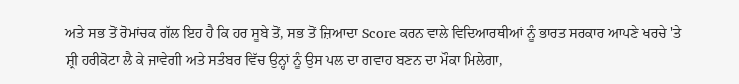ਅਤੇ ਸਭ ਤੋਂ ਰੋਮਾਂਚਕ ਗੱਲ ਇਹ ਹੈ ਕਿ ਹਰ ਸੂਬੇ ਤੋਂ, ਸਭ ਤੋਂ ਜ਼ਿਆਦਾ Score ਕਰਨ ਵਾਲੇ ਵਿਦਿਆਰਥੀਆਂ ਨੂੰ ਭਾਰਤ ਸਰਕਾਰ ਆਪਣੇ ਖਰਚੇ 'ਤੇ ਸ਼੍ਰੀ ਹਰੀਕੋਟਾ ਲੈ ਕੇ ਜਾਵੇਗੀ ਅਤੇ ਸਤੰਬਰ ਵਿੱਚ ਉਨ੍ਹਾਂ ਨੂੰ ਉਸ ਪਲ ਦਾ ਗਵਾਹ ਬਣਨ ਦਾ ਮੌਕਾ ਮਿਲੇਗਾ,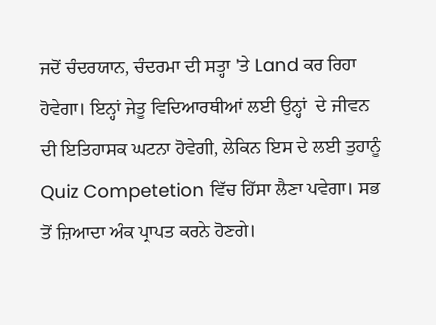ਜਦੋਂ ਚੰਦਰਯਾਨ, ਚੰਦਰਮਾ ਦੀ ਸਤ੍ਹਾ 'ਤੇ Land ਕਰ ਰਿਹਾ ਹੋਵੇਗਾ। ਇਨ੍ਹਾਂ ਜੇਤੂ ਵਿਦਿਆਰਥੀਆਂ ਲਈ ਉਨ੍ਹਾਂ  ਦੇ ਜੀਵਨ ਦੀ ਇਤਿਹਾਸਕ ਘਟਨਾ ਹੋਵੇਗੀ, ਲੇਕਿਨ ਇਸ ਦੇ ਲਈ ਤੁਹਾਨੂੰ Quiz Competetion ਵਿੱਚ ਹਿੱਸਾ ਲੈਣਾ ਪਵੇਗਾ। ਸਭ ਤੋਂ ਜ਼ਿਆਦਾ ਅੰਕ ਪ੍ਰਾਪਤ ਕਰਨੇ ਹੋਣਗੇ।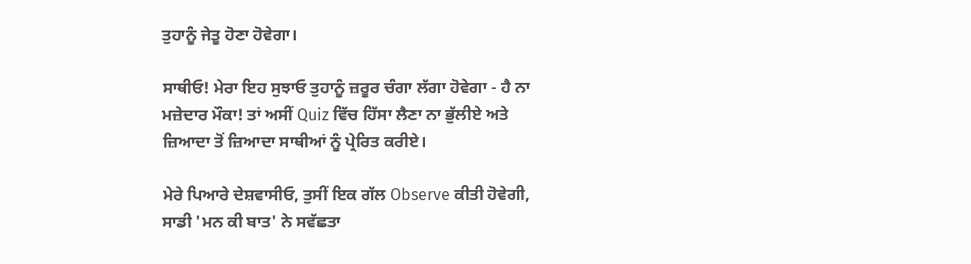ਤੁਹਾਨੂੰ ਜੇਤੂ ਹੋਣਾ ਹੋਵੇਗਾ।

ਸਾਥੀਓ! ਮੇਰਾ ਇਹ ਸੁਝਾਓ ਤੁਹਾਨੂੰ ਜ਼ਰੂਰ ਚੰਗਾ ਲੱਗਾ ਹੋਵੇਗਾ - ਹੈ ਨਾ ਮਜ਼ੇਦਾਰ ਮੌਕਾ! ਤਾਂ ਅਸੀਂ Quiz ਵਿੱਚ ਹਿੱਸਾ ਲੈਣਾ ਨਾ ਭੁੱਲੀਏ ਅਤੇ ਜ਼ਿਆਦਾ ਤੋਂ ਜ਼ਿਆਦਾ ਸਾਥੀਆਂ ਨੂੰ ਪ੍ਰੇਰਿਤ ਕਰੀਏ।

ਮੇਰੇ ਪਿਆਰੇ ਦੇਸ਼ਵਾਸੀਓ, ਤੁਸੀਂ ਇਕ ਗੱਲ Observe ਕੀਤੀ ਹੋਵੇਗੀ, ਸਾਡੀ 'ਮਨ ਕੀ ਬਾਤ' ਨੇ ਸਵੱਛਤਾ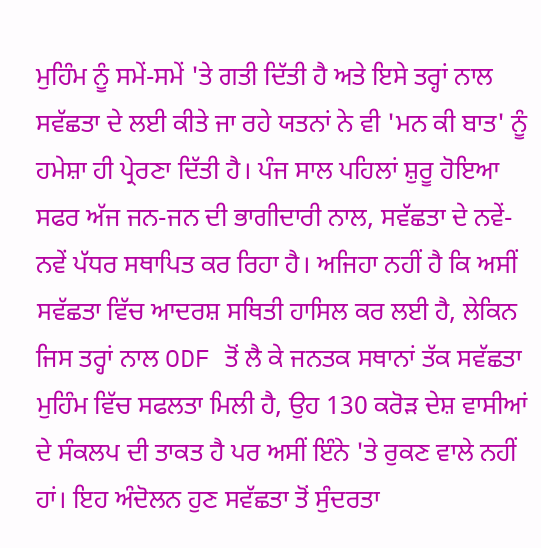ਮੁਹਿੰਮ ਨੂੰ ਸਮੇਂ-ਸਮੇਂ 'ਤੇ ਗਤੀ ਦਿੱਤੀ ਹੈ ਅਤੇ ਇਸੇ ਤਰ੍ਹਾਂ ਨਾਲ ਸਵੱਛਤਾ ਦੇ ਲਈ ਕੀਤੇ ਜਾ ਰਹੇ ਯਤਨਾਂ ਨੇ ਵੀ 'ਮਨ ਕੀ ਬਾਤ' ਨੂੰ ਹਮੇਸ਼ਾ ਹੀ ਪ੍ਰੇਰਣਾ ਦਿੱਤੀ ਹੈ। ਪੰਜ ਸਾਲ ਪਹਿਲਾਂ ਸ਼ੁਰੂ ਹੋਇਆ ਸਫਰ ਅੱਜ ਜਨ-ਜਨ ਦੀ ਭਾਗੀਦਾਰੀ ਨਾਲ, ਸਵੱਛਤਾ ਦੇ ਨਵੇਂ-ਨਵੇਂ ਪੱਧਰ ਸਥਾਪਿਤ ਕਰ ਰਿਹਾ ਹੈ। ਅਜਿਹਾ ਨਹੀਂ ਹੈ ਕਿ ਅਸੀਂ ਸਵੱਛਤਾ ਵਿੱਚ ਆਦਰਸ਼ ਸਥਿਤੀ ਹਾਸਿਲ ਕਰ ਲਈ ਹੈ, ਲੇਕਿਨ ਜਿਸ ਤਰ੍ਹਾਂ ਨਾਲ ODF ਤੋਂ ਲੈ ਕੇ ਜਨਤਕ ਸਥਾਨਾਂ ਤੱਕ ਸਵੱਛਤਾ ਮੁਹਿੰਮ ਵਿੱਚ ਸਫਲਤਾ ਮਿਲੀ ਹੈ, ਉਹ 130 ਕਰੋੜ ਦੇਸ਼ ਵਾਸੀਆਂ ਦੇ ਸੰਕਲਪ ਦੀ ਤਾਕਤ ਹੈ ਪਰ ਅਸੀਂ ਇੰਨੇ 'ਤੇ ਰੁਕਣ ਵਾਲੇ ਨਹੀਂ ਹਾਂ। ਇਹ ਅੰਦੋਲਨ ਹੁਣ ਸਵੱਛਤਾ ਤੋਂ ਸੁੰਦਰਤਾ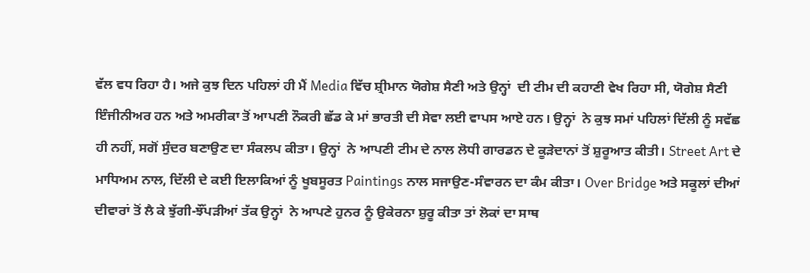ਵੱਲ ਵਧ ਰਿਹਾ ਹੈ। ਅਜੇ ਕੁਝ ਦਿਨ ਪਹਿਲਾਂ ਹੀ ਮੈਂ Media ਵਿੱਚ ਸ਼੍ਰੀਮਾਨ ਯੋਗੇਸ਼ ਸੈਣੀ ਅਤੇ ਉਨ੍ਹਾਂ  ਦੀ ਟੀਮ ਦੀ ਕਹਾਣੀ ਵੇਖ ਰਿਹਾ ਸੀ, ਯੋਗੇਸ਼ ਸੈਣੀ ਇੰਜੀਨੀਅਰ ਹਨ ਅਤੇ ਅਮਰੀਕਾ ਤੋਂ ਆਪਣੀ ਨੌਕਰੀ ਛੱਡ ਕੇ ਮਾਂ ਭਾਰਤੀ ਦੀ ਸੇਵਾ ਲਈ ਵਾਪਸ ਆਏ ਹਨ। ਉਨ੍ਹਾਂ  ਨੇ ਕੁਝ ਸਮਾਂ ਪਹਿਲਾਂ ਦਿੱਲੀ ਨੂੰ ਸਵੱਛ ਹੀ ਨਹੀਂ, ਸਗੋਂ ਸੁੰਦਰ ਬਣਾਉਣ ਦਾ ਸੰਕਲਪ ਕੀਤਾ। ਉਨ੍ਹਾਂ  ਨੇ ਆਪਣੀ ਟੀਮ ਦੇ ਨਾਲ ਲੋਧੀ ਗਾਰਡਨ ਦੇ ਕੂੜੇਦਾਨਾਂ ਤੋਂ ਸ਼ੁਰੂਆਤ ਕੀਤੀ। Street Art ਦੇ ਮਾਧਿਅਮ ਨਾਲ, ਦਿੱਲੀ ਦੇ ਕਈ ਇਲਾਕਿਆਂ ਨੂੰ ਖੂਬਸੂਰਤ Paintings ਨਾਲ ਸਜਾਉਣ-ਸੰਵਾਰਨ ਦਾ ਕੰਮ ਕੀਤਾ। Over Bridge ਅਤੇ ਸਕੂਲਾਂ ਦੀਆਂ ਦੀਵਾਰਾਂ ਤੋਂ ਲੈ ਕੇ ਝੁੱਗੀ-ਝੌਂਪੜੀਆਂ ਤੱਕ ਉਨ੍ਹਾਂ  ਨੇ ਆਪਣੇ ਹੁਨਰ ਨੂੰ ਉਕੇਰਨਾ ਸ਼ੁਰੂ ਕੀਤਾ ਤਾਂ ਲੋਕਾਂ ਦਾ ਸਾਥ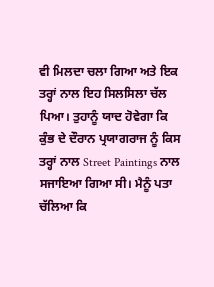ਵੀ ਮਿਲਦਾ ਚਲਾ ਗਿਆ ਅਤੇ ਇਕ ਤਰ੍ਹਾਂ ਨਾਲ ਇਹ ਸਿਲਸਿਲਾ ਚੱਲ ਪਿਆ। ਤੁਹਾਨੂੰ ਯਾਦ ਹੋਵੇਗਾ ਕਿ ਕੁੰਭ ਦੇ ਦੌਰਾਨ ਪ੍ਰਯਾਗਰਾਜ ਨੂੰ ਕਿਸ ਤਰ੍ਹਾਂ ਨਾਲ Street Paintings ਨਾਲ ਸਜਾਇਆ ਗਿਆ ਸੀ। ਮੈਨੂੰ ਪਤਾ ਚੱਲਿਆ ਕਿ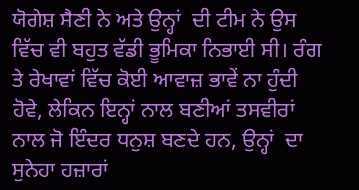ਯੋਗੇਸ਼ ਸੈਣੀ ਨੇ ਅਤੇ ਉਨ੍ਹਾਂ  ਦੀ ਟੀਮ ਨੇ ਉਸ ਵਿੱਚ ਵੀ ਬਹੁਤ ਵੱਡੀ ਭੂਮਿਕਾ ਨਿਭਾਈ ਸੀ। ਰੰਗ ਤੇ ਰੇਖਾਵਾਂ ਵਿੱਚ ਕੋਈ ਆਵਾਜ਼ ਭਾਵੇਂ ਨਾ ਹੁੰਦੀ ਹੋਵੇ, ਲੇਕਿਨ ਇਨ੍ਹਾਂ ਨਾਲ ਬਣੀਆਂ ਤਸਵੀਰਾਂ ਨਾਲ ਜੋ ਇੰਦਰ ਧਨੁਸ਼ ਬਣਦੇ ਹਨ, ਉਨ੍ਹਾਂ  ਦਾ ਸੁਨੇਹਾ ਹਜ਼ਾਰਾਂ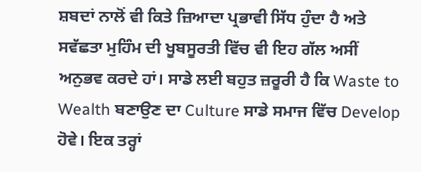ਸ਼ਬਦਾਂ ਨਾਲੋਂ ਵੀ ਕਿਤੇ ਜ਼ਿਆਦਾ ਪ੍ਰਭਾਵੀ ਸਿੱਧ ਹੁੰਦਾ ਹੈ ਅਤੇ ਸਵੱਛਤਾ ਮੁਹਿੰਮ ਦੀ ਖੂਬਸੂਰਤੀ ਵਿੱਚ ਵੀ ਇਹ ਗੱਲ ਅਸੀਂ ਅਨੁਭਵ ਕਰਦੇ ਹਾਂ। ਸਾਡੇ ਲਈ ਬਹੁਤ ਜ਼ਰੂਰੀ ਹੈ ਕਿ Waste to Wealth ਬਣਾਉਣ ਦਾ Culture ਸਾਡੇ ਸਮਾਜ ਵਿੱਚ Develop ਹੋਵੇ। ਇਕ ਤਰ੍ਹਾਂ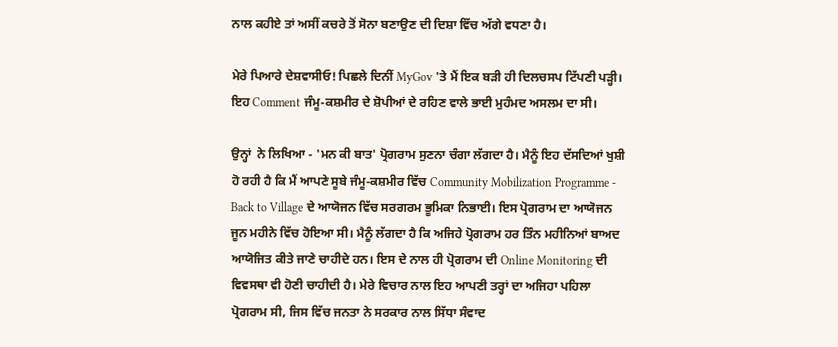ਨਾਲ ਕਹੀਏ ਤਾਂ ਅਸੀਂ ਕਚਰੇ ਤੋਂ ਸੋਨਾ ਬਣਾਉਣ ਦੀ ਦਿਸ਼ਾ ਵਿੱਚ ਅੱਗੇ ਵਧਣਾ ਹੈ।

ਮੇਰੇ ਪਿਆਰੇ ਦੇਸ਼ਵਾਸੀਓ! ਪਿਛਲੇ ਦਿਨੀਂ MyGov 'ਤੇ ਮੈਂ ਇਕ ਬੜੀ ਹੀ ਦਿਲਚਸਪ ਟਿੱਪਣੀ ਪੜ੍ਹੀ। ਇਹ Comment ਜੰਮੂ-ਕਸ਼ਮੀਰ ਦੇ ਸ਼ੋਪੀਆਂ ਦੇ ਰਹਿਣ ਵਾਲੇ ਭਾਈ ਮੁਹੰਮਦ ਅਸਲਮ ਦਾ ਸੀ।

ਉਨ੍ਹਾਂ  ਨੇ ਲਿਖਿਆ - 'ਮਨ ਕੀ ਬਾਤ' ਪ੍ਰੋਗਰਾਮ ਸੁਣਨਾ ਚੰਗਾ ਲੱਗਦਾ ਹੈ। ਮੈਨੂੰ ਇਹ ਦੱਸਦਿਆਂ ਖੁਸ਼ੀ ਹੋ ਰਹੀ ਹੈ ਕਿ ਮੈਂ ਆਪਣੇ ਸੂਬੇ ਜੰਮੂ-ਕਸ਼ਮੀਰ ਵਿੱਚ Community Mobilization Programme - Back to Village ਦੇ ਆਯੋਜਨ ਵਿੱਚ ਸਰਗਰਮ ਭੂਮਿਕਾ ਨਿਭਾਈ। ਇਸ ਪ੍ਰੋਗਰਾਮ ਦਾ ਆਯੋਜਨ ਜੂਨ ਮਹੀਨੇ ਵਿੱਚ ਹੋਇਆ ਸੀ। ਮੈਨੂੰ ਲੱਗਦਾ ਹੈ ਕਿ ਅਜਿਹੇ ਪ੍ਰੋਗਰਾਮ ਹਰ ਤਿੰਨ ਮਹੀਨਿਆਂ ਬਾਅਦ ਆਯੋਜਿਤ ਕੀਤੇ ਜਾਣੇ ਚਾਹੀਦੇ ਹਨ। ਇਸ ਦੇ ਨਾਲ ਹੀ ਪ੍ਰੋਗਰਾਮ ਦੀ Online Monitoring ਦੀ ਵਿਵਸਥਾ ਵੀ ਹੋਣੀ ਚਾਹੀਦੀ ਹੈ। ਮੇਰੇ ਵਿਚਾਰ ਨਾਲ ਇਹ ਆਪਣੀ ਤਰ੍ਹਾਂ ਦਾ ਅਜਿਹਾ ਪਹਿਲਾ ਪ੍ਰੋਗਰਾਮ ਸੀ, ਜਿਸ ਵਿੱਚ ਜਨਤਾ ਨੇ ਸਰਕਾਰ ਨਾਲ ਸਿੱਧਾ ਸੰਵਾਦ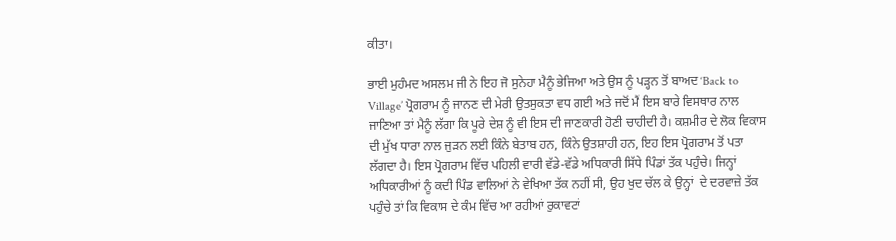ਕੀਤਾ।

ਭਾਈ ਮੁਹੰਮਦ ਅਸਲਮ ਜੀ ਨੇ ਇਹ ਜੋ ਸੁਨੇਹਾ ਮੈਨੂੰ ਭੇਜਿਆ ਅਤੇ ਉਸ ਨੂੰ ਪੜ੍ਹਨ ਤੋਂ ਬਾਅਦ ‘Back to Village’ ਪ੍ਰੋਗਰਾਮ ਨੂੰ ਜਾਨਣ ਦੀ ਮੇਰੀ ਉਤਸੁਕਤਾ ਵਧ ਗਈ ਅਤੇ ਜਦੋਂ ਮੈਂ ਇਸ ਬਾਰੇ ਵਿਸਥਾਰ ਨਾਲ ਜਾਣਿਆ ਤਾਂ ਮੈਨੂੰ ਲੱਗਾ ਕਿ ਪੂਰੇ ਦੇਸ਼ ਨੂੰ ਵੀ ਇਸ ਦੀ ਜਾਣਕਾਰੀ ਹੋਣੀ ਚਾਹੀਦੀ ਹੈ। ਕਸ਼ਮੀਰ ਦੇ ਲੋਕ ਵਿਕਾਸ ਦੀ ਮੁੱਖ ਧਾਰਾ ਨਾਲ ਜੁੜਨ ਲਈ ਕਿੰਨੇ ਬੇਤਾਬ ਹਨ, ਕਿੰਨੇ ਉਤਸ਼ਾਹੀ ਹਨ, ਇਹ ਇਸ ਪ੍ਰੋਗਰਾਮ ਤੋਂ ਪਤਾ ਲੱਗਦਾ ਹੈ। ਇਸ ਪ੍ਰੋਗਰਾਮ ਵਿੱਚ ਪਹਿਲੀ ਵਾਰੀ ਵੱਡੇ-ਵੱਡੇ ਅਧਿਕਾਰੀ ਸਿੱਧੇ ਪਿੰਡਾਂ ਤੱਕ ਪਹੁੰਚੇ। ਜਿਨ੍ਹਾਂ ਅਧਿਕਾਰੀਆਂ ਨੂੰ ਕਦੀ ਪਿੰਡ ਵਾਲਿਆਂ ਨੇ ਵੇਖਿਆ ਤੱਕ ਨਹੀਂ ਸੀ, ਉਹ ਖੁਦ ਚੱਲ ਕੇ ਉਨ੍ਹਾਂ  ਦੇ ਦਰਵਾਜ਼ੇ ਤੱਕ ਪਹੁੰਚੇ ਤਾਂ ਕਿ ਵਿਕਾਸ ਦੇ ਕੰਮ ਵਿੱਚ ਆ ਰਹੀਆਂ ਰੁਕਾਵਟਾਂ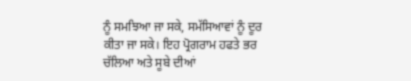ਨੂੰ ਸਮਝਿਆ ਜਾ ਸਕੇ, ਸਮੱਸਿਆਵਾਂ ਨੂੰ ਦੂਰ ਕੀਤਾ ਜਾ ਸਕੇ। ਇਹ ਪ੍ਰੋਗਰਾਮ ਹਫਤੇ ਭਰ ਚੱਲਿਆ ਅਤੇ ਸੂਬੇ ਦੀਆਂ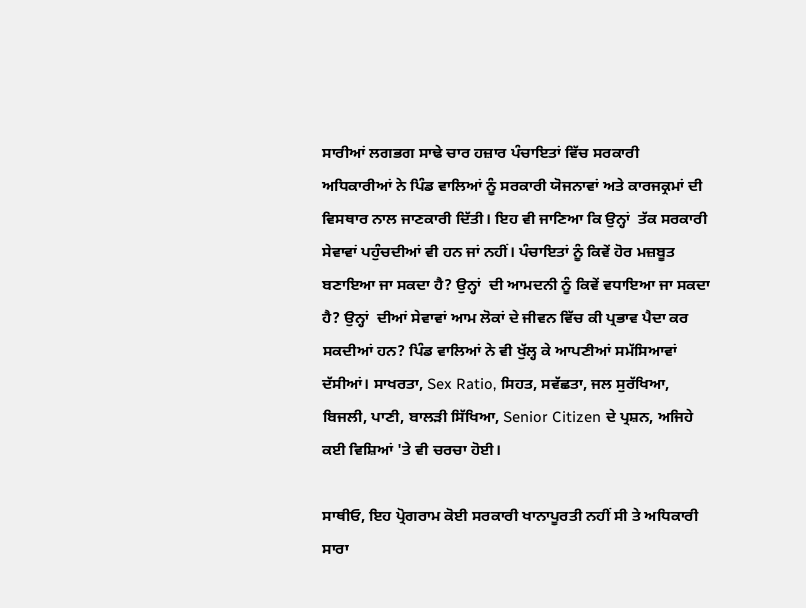ਸਾਰੀਆਂ ਲਗਭਗ ਸਾਢੇ ਚਾਰ ਹਜ਼ਾਰ ਪੰਚਾਇਤਾਂ ਵਿੱਚ ਸਰਕਾਰੀ ਅਧਿਕਾਰੀਆਂ ਨੇ ਪਿੰਡ ਵਾਲਿਆਂ ਨੂੰ ਸਰਕਾਰੀ ਯੋਜਨਾਵਾਂ ਅਤੇ ਕਾਰਜਕ੍ਰਮਾਂ ਦੀ ਵਿਸਥਾਰ ਨਾਲ ਜਾਣਕਾਰੀ ਦਿੱਤੀ। ਇਹ ਵੀ ਜਾਣਿਆ ਕਿ ਉਨ੍ਹਾਂ  ਤੱਕ ਸਰਕਾਰੀ ਸੇਵਾਵਾਂ ਪਹੁੰਚਦੀਆਂ ਵੀ ਹਨ ਜਾਂ ਨਹੀਂ। ਪੰਚਾਇਤਾਂ ਨੂੰ ਕਿਵੇਂ ਹੋਰ ਮਜ਼ਬੂਤ ਬਣਾਇਆ ਜਾ ਸਕਦਾ ਹੈ? ਉਨ੍ਹਾਂ  ਦੀ ਆਮਦਨੀ ਨੂੰ ਕਿਵੇਂ ਵਧਾਇਆ ਜਾ ਸਕਦਾ ਹੈ? ਉਨ੍ਹਾਂ  ਦੀਆਂ ਸੇਵਾਵਾਂ ਆਮ ਲੋਕਾਂ ਦੇ ਜੀਵਨ ਵਿੱਚ ਕੀ ਪ੍ਰਭਾਵ ਪੈਦਾ ਕਰ ਸਕਦੀਆਂ ਹਨ? ਪਿੰਡ ਵਾਲਿਆਂ ਨੇ ਵੀ ਖੁੱਲ੍ਹ ਕੇ ਆਪਣੀਆਂ ਸਮੱਸਿਆਵਾਂ ਦੱਸੀਆਂ। ਸਾਖਰਤਾ, Sex Ratio, ਸਿਹਤ, ਸਵੱਛਤਾ, ਜਲ ਸੁਰੱਖਿਆ, ਬਿਜਲੀ, ਪਾਣੀ, ਬਾਲੜੀ ਸਿੱਖਿਆ, Senior Citizen ਦੇ ਪ੍ਰਸ਼ਨ, ਅਜਿਹੇ ਕਈ ਵਿਸ਼ਿਆਂ 'ਤੇ ਵੀ ਚਰਚਾ ਹੋਈ।

ਸਾਥੀਓ, ਇਹ ਪ੍ਰੋਗਰਾਮ ਕੋਈ ਸਰਕਾਰੀ ਖਾਨਾਪੂਰਤੀ ਨਹੀਂ ਸੀ ਤੇ ਅਧਿਕਾਰੀ ਸਾਰਾ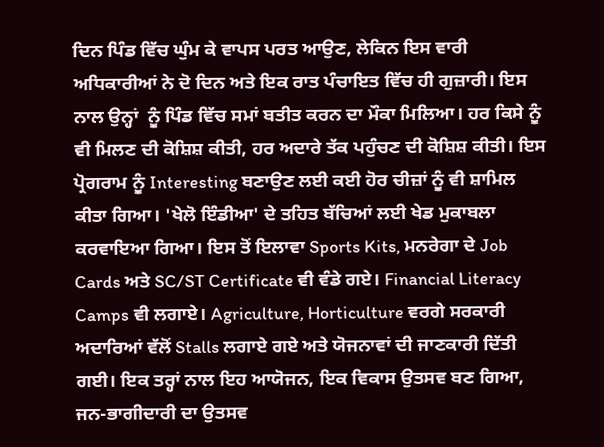ਦਿਨ ਪਿੰਡ ਵਿੱਚ ਘੁੰਮ ਕੇ ਵਾਪਸ ਪਰਤ ਆਉਣ, ਲੇਕਿਨ ਇਸ ਵਾਰੀ ਅਧਿਕਾਰੀਆਂ ਨੇ ਦੋ ਦਿਨ ਅਤੇ ਇਕ ਰਾਤ ਪੰਚਾਇਤ ਵਿੱਚ ਹੀ ਗੁਜ਼ਾਰੀ। ਇਸ ਨਾਲ ਉਨ੍ਹਾਂ  ਨੂੰ ਪਿੰਡ ਵਿੱਚ ਸਮਾਂ ਬਤੀਤ ਕਰਨ ਦਾ ਮੌਕਾ ਮਿਲਿਆ। ਹਰ ਕਿਸੇ ਨੂੰ ਵੀ ਮਿਲਣ ਦੀ ਕੋਸ਼ਿਸ਼ ਕੀਤੀ, ਹਰ ਅਦਾਰੇ ਤੱਕ ਪਹੁੰਚਣ ਦੀ ਕੋਸ਼ਿਸ਼ ਕੀਤੀ। ਇਸ ਪ੍ਰੋਗਰਾਮ ਨੂੰ Interesting ਬਣਾਉਣ ਲਈ ਕਈ ਹੋਰ ਚੀਜ਼ਾਂ ਨੂੰ ਵੀ ਸ਼ਾਮਿਲ ਕੀਤਾ ਗਿਆ। 'ਖੇਲੋ ਇੰਡੀਆ' ਦੇ ਤਹਿਤ ਬੱਚਿਆਂ ਲਈ ਖੇਡ ਮੁਕਾਬਲਾ ਕਰਵਾਇਆ ਗਿਆ। ਇਸ ਤੋਂ ਇਲਾਵਾ Sports Kits, ਮਨਰੇਗਾ ਦੇ Job Cards ਅਤੇ SC/ST Certificate ਵੀ ਵੰਡੇ ਗਏ। Financial Literacy Camps ਵੀ ਲਗਾਏ। Agriculture, Horticulture ਵਰਗੇ ਸਰਕਾਰੀ ਅਦਾਰਿਆਂ ਵੱਲੋਂ Stalls ਲਗਾਏ ਗਏ ਅਤੇ ਯੋਜਨਾਵਾਂ ਦੀ ਜਾਣਕਾਰੀ ਦਿੱਤੀ ਗਈ। ਇਕ ਤਰ੍ਹਾਂ ਨਾਲ ਇਹ ਆਯੋਜਨ, ਇਕ ਵਿਕਾਸ ਉਤਸਵ ਬਣ ਗਿਆ, ਜਨ-ਭਾਗੀਦਾਰੀ ਦਾ ਉਤਸਵ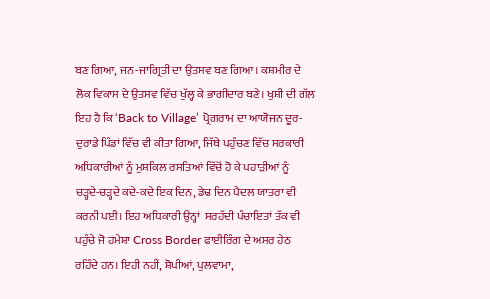ਬਣ ਗਿਆ, ਜਨ-ਜਾਗ੍ਰਿਤੀ ਦਾ ਉਤਸਵ ਬਣ ਗਿਆ। ਕਸ਼ਮੀਰ ਦੇ ਲੋਕ ਵਿਕਾਸ ਦੇ ਉਤਸਵ ਵਿੱਚ ਖੁੱਲ੍ਹ ਕੇ ਭਾਗੀਦਾਰ ਬਣੇ। ਖੁਸ਼ੀ ਦੀ ਗੱਲ ਇਹ ਹੈ ਕਿ ‘Back to Village’ ਪ੍ਰੋਗਰਾਮ ਦਾ ਆਯੋਜਨ ਦੂਰ-ਦੁਰਾਡੇ ਪਿੰਡਾਂ ਵਿੱਚ ਵੀ ਕੀਤਾ ਗਿਆ, ਜਿੱਥੇ ਪਹੁੰਚਣ ਵਿੱਚ ਸਰਕਾਰੀ ਅਧਿਕਾਰੀਆਂ ਨੂੰ ਮੁਸ਼ਕਿਲ ਰਸਤਿਆਂ ਵਿੱਚੋਂ ਹੋ ਕੇ ਪਹਾੜੀਆਂ ਨੂੰ ਚੜ੍ਹਦੇ-ਚੜ੍ਹਦੇ ਕਦੇ-ਕਦੇ ਇਕ ਦਿਨ, ਡੇਢ ਦਿਨ ਪੈਦਲ ਯਾਤਰਾ ਵੀ ਕਰਨੀ ਪਈ। ਇਹ ਅਧਿਕਾਰੀ ਉਨ੍ਹਾਂ  ਸਰਹੱਦੀ ਪੰਚਾਇਤਾਂ ਤੱਕ ਵੀ ਪਹੁੰਚੇ ਜੋ ਹਮੇਸ਼ਾ Cross Border ਫਾਈਰਿੰਗ ਦੇ ਅਸਰ ਹੇਠ ਰਹਿੰਦੇ ਹਨ। ਇਹੀ ਨਹੀਂ, ਸ਼ੋਪੀਆਂ, ਪੁਲਵਾਮਾ,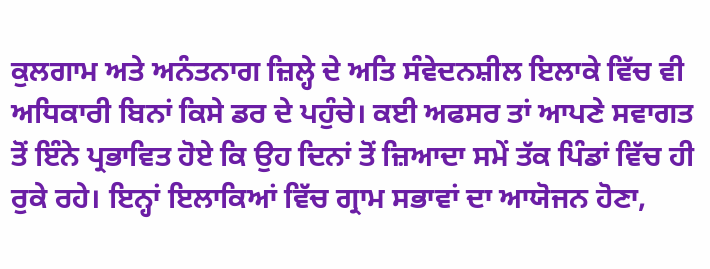ਕੁਲਗਾਮ ਅਤੇ ਅਨੰਤਨਾਗ ਜ਼ਿਲ੍ਹੇ ਦੇ ਅਤਿ ਸੰਵੇਦਨਸ਼ੀਲ ਇਲਾਕੇ ਵਿੱਚ ਵੀ ਅਧਿਕਾਰੀ ਬਿਨਾਂ ਕਿਸੇ ਡਰ ਦੇ ਪਹੁੰਚੇ। ਕਈ ਅਫਸਰ ਤਾਂ ਆਪਣੇ ਸਵਾਗਤ ਤੋਂ ਇੰਨੇ ਪ੍ਰਭਾਵਿਤ ਹੋਏ ਕਿ ਉਹ ਦਿਨਾਂ ਤੋਂ ਜ਼ਿਆਦਾ ਸਮੇਂ ਤੱਕ ਪਿੰਡਾਂ ਵਿੱਚ ਹੀ ਰੁਕੇ ਰਹੇ। ਇਨ੍ਹਾਂ ਇਲਾਕਿਆਂ ਵਿੱਚ ਗ੍ਰਾਮ ਸਭਾਵਾਂ ਦਾ ਆਯੋਜਨ ਹੋਣਾ,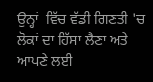ਉਨ੍ਹਾਂ  ਵਿੱਚ ਵੱਡੀ ਗਿਣਤੀ 'ਚ ਲੋਕਾਂ ਦਾ ਹਿੱਸਾ ਲੈਣਾ ਅਤੇ ਆਪਣੇ ਲਈ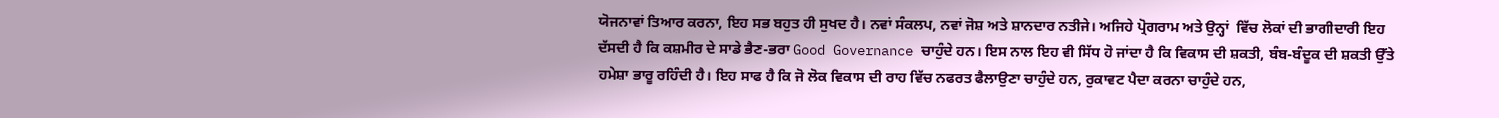ਯੋਜਨਾਵਾਂ ਤਿਆਰ ਕਰਨਾ, ਇਹ ਸਭ ਬਹੁਤ ਹੀ ਸੁਖਦ ਹੈ। ਨਵਾਂ ਸੰਕਲਪ, ਨਵਾਂ ਜੋਸ਼ ਅਤੇ ਸ਼ਾਨਦਾਰ ਨਤੀਜੇ। ਅਜਿਹੇ ਪ੍ਰੋਗਰਾਮ ਅਤੇ ਉਨ੍ਹਾਂ  ਵਿੱਚ ਲੋਕਾਂ ਦੀ ਭਾਗੀਦਾਰੀ ਇਹ ਦੱਸਦੀ ਹੈ ਕਿ ਕਸ਼ਮੀਰ ਦੇ ਸਾਡੇ ਭੈਣ-ਭਰਾ Good Governance ਚਾਹੁੰਦੇ ਹਨ। ਇਸ ਨਾਲ ਇਹ ਵੀ ਸਿੱਧ ਹੋ ਜਾਂਦਾ ਹੈ ਕਿ ਵਿਕਾਸ ਦੀ ਸ਼ਕਤੀ, ਬੰਬ-ਬੰਦੂਕ ਦੀ ਸ਼ਕਤੀ ਉੱਤੇ ਹਮੇਸ਼ਾ ਭਾਰੂ ਰਹਿੰਦੀ ਹੈ। ਇਹ ਸਾਫ ਹੈ ਕਿ ਜੋ ਲੋਕ ਵਿਕਾਸ ਦੀ ਰਾਹ ਵਿੱਚ ਨਫਰਤ ਫੈਲਾਉਣਾ ਚਾਹੁੰਦੇ ਹਨ, ਰੁਕਾਵਟ ਪੈਦਾ ਕਰਨਾ ਚਾਹੁੰਦੇ ਹਨ,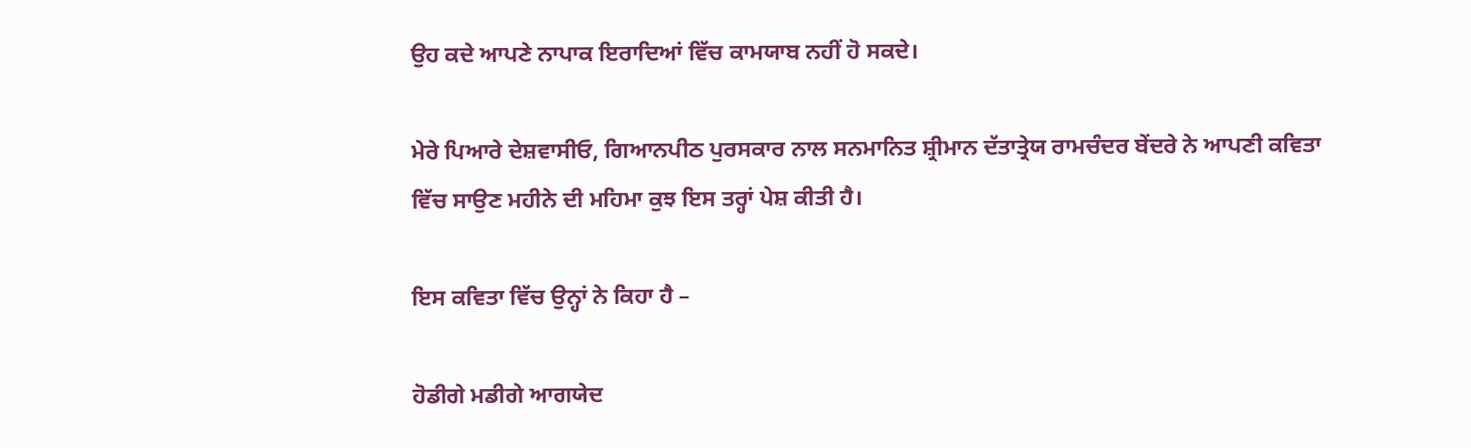ਉਹ ਕਦੇ ਆਪਣੇ ਨਾਪਾਕ ਇਰਾਦਿਆਂ ਵਿੱਚ ਕਾਮਯਾਬ ਨਹੀਂ ਹੋ ਸਕਦੇ।

ਮੇਰੇ ਪਿਆਰੇ ਦੇਸ਼ਵਾਸੀਓ, ਗਿਆਨਪੀਠ ਪੁਰਸਕਾਰ ਨਾਲ ਸਨਮਾਨਿਤ ਸ਼੍ਰੀਮਾਨ ਦੱਤਾਤ੍ਰੇਯ ਰਾਮਚੰਦਰ ਬੇਂਦਰੇ ਨੇ ਆਪਣੀ ਕਵਿਤਾ ਵਿੱਚ ਸਾਉਣ ਮਹੀਨੇ ਦੀ ਮਹਿਮਾ ਕੁਝ ਇਸ ਤਰ੍ਹਾਂ ਪੇਸ਼ ਕੀਤੀ ਹੈ।

ਇਸ ਕਵਿਤਾ ਵਿੱਚ ਉਨ੍ਹਾਂ ਨੇ ਕਿਹਾ ਹੈ –

ਹੋਡੀਗੇ ਮਡੀਗੇ ਆਗਯੇਦ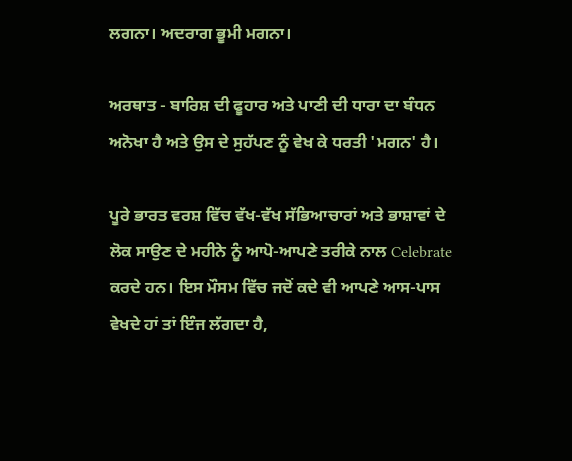ਲਗਨਾ। ਅਦਰਾਗ ਭੂਮੀ ਮਗਨਾ।

ਅਰਥਾਤ - ਬਾਰਿਸ਼ ਦੀ ਫੂਹਾਰ ਅਤੇ ਪਾਣੀ ਦੀ ਧਾਰਾ ਦਾ ਬੰਧਨ ਅਨੋਖਾ ਹੈ ਅਤੇ ਉਸ ਦੇ ਸੁਹੱਪਣ ਨੂੰ ਵੇਖ ਕੇ ਧਰਤੀ 'ਮਗਨ' ਹੈ।

ਪੂਰੇ ਭਾਰਤ ਵਰਸ਼ ਵਿੱਚ ਵੱਖ-ਵੱਖ ਸੱਭਿਆਚਾਰਾਂ ਅਤੇ ਭਾਸ਼ਾਵਾਂ ਦੇ ਲੋਕ ਸਾਉਣ ਦੇ ਮਹੀਨੇ ਨੂੰ ਆਪੋ-ਆਪਣੇ ਤਰੀਕੇ ਨਾਲ Celebrate ਕਰਦੇ ਹਨ। ਇਸ ਮੌਸਮ ਵਿੱਚ ਜਦੋਂ ਕਦੇ ਵੀ ਆਪਣੇ ਆਸ-ਪਾਸ ਵੇਖਦੇ ਹਾਂ ਤਾਂ ਇੰਜ ਲੱਗਦਾ ਹੈ,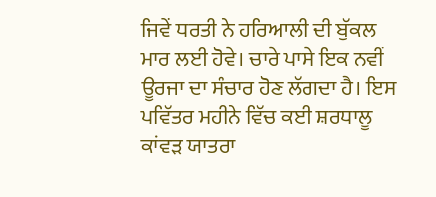ਜਿਵੇਂ ਧਰਤੀ ਨੇ ਹਰਿਆਲੀ ਦੀ ਬੁੱਕਲ ਮਾਰ ਲਈ ਹੋਵੇ। ਚਾਰੇ ਪਾਸੇ ਇਕ ਨਵੀਂ ਊਰਜਾ ਦਾ ਸੰਚਾਰ ਹੋਣ ਲੱਗਦਾ ਹੈ। ਇਸ ਪਵਿੱਤਰ ਮਹੀਨੇ ਵਿੱਚ ਕਈ ਸ਼ਰਧਾਲੂ ਕਾਂਵੜ ਯਾਤਰਾ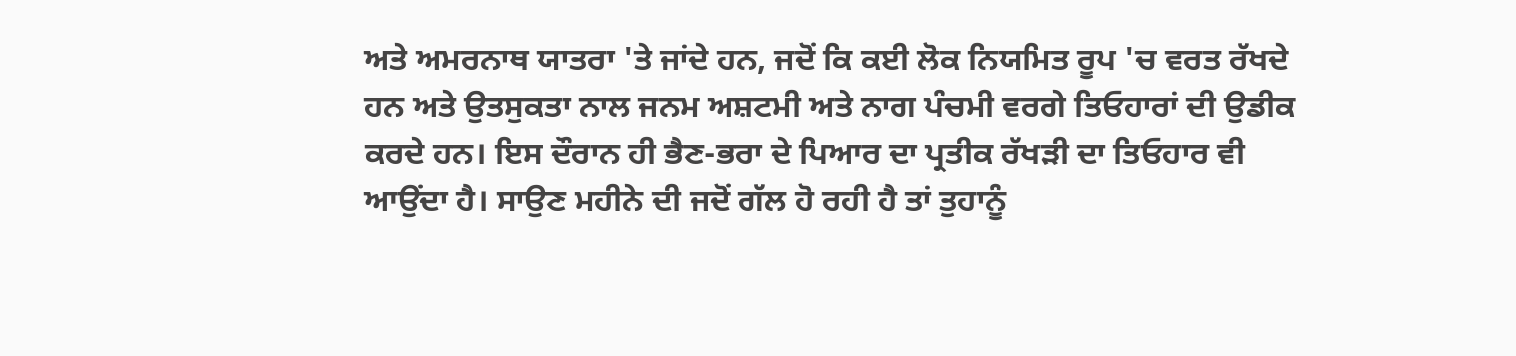ਅਤੇ ਅਮਰਨਾਥ ਯਾਤਰਾ 'ਤੇ ਜਾਂਦੇ ਹਨ, ਜਦੋਂ ਕਿ ਕਈ ਲੋਕ ਨਿਯਮਿਤ ਰੂਪ 'ਚ ਵਰਤ ਰੱਖਦੇ ਹਨ ਅਤੇ ਉਤਸੁਕਤਾ ਨਾਲ ਜਨਮ ਅਸ਼ਟਮੀ ਅਤੇ ਨਾਗ ਪੰਚਮੀ ਵਰਗੇ ਤਿਓਹਾਰਾਂ ਦੀ ਉਡੀਕ ਕਰਦੇ ਹਨ। ਇਸ ਦੌਰਾਨ ਹੀ ਭੈਣ-ਭਰਾ ਦੇ ਪਿਆਰ ਦਾ ਪ੍ਰਤੀਕ ਰੱਖੜੀ ਦਾ ਤਿਓਹਾਰ ਵੀ ਆਉਂਦਾ ਹੈ। ਸਾਉਣ ਮਹੀਨੇ ਦੀ ਜਦੋਂ ਗੱਲ ਹੋ ਰਹੀ ਹੈ ਤਾਂ ਤੁਹਾਨੂੰ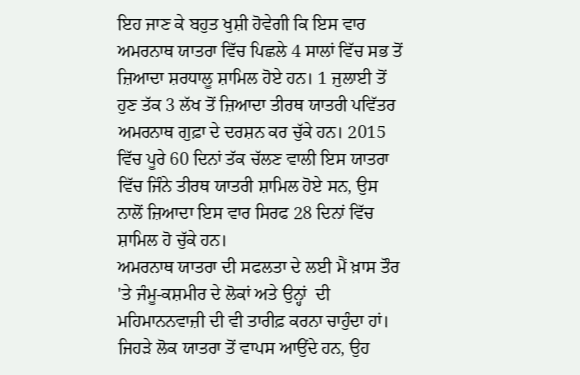ਇਹ ਜਾਣ ਕੇ ਬਹੁਤ ਖੁਸ਼ੀ ਹੋਵੇਗੀ ਕਿ ਇਸ ਵਾਰ ਅਮਰਨਾਥ ਯਾਤਰਾ ਵਿੱਚ ਪਿਛਲੇ 4 ਸਾਲਾਂ ਵਿੱਚ ਸਭ ਤੋਂ ਜ਼ਿਆਦਾ ਸ਼ਰਧਾਲੂ ਸ਼ਾਮਿਲ ਹੋਏ ਹਨ। 1 ਜੁਲਾਈ ਤੋਂ ਹੁਣ ਤੱਕ 3 ਲੱਖ ਤੋਂ ਜ਼ਿਆਦਾ ਤੀਰਥ ਯਾਤਰੀ ਪਵਿੱਤਰ ਅਮਰਨਾਥ ਗੁਫ਼ਾ ਦੇ ਦਰਸ਼ਨ ਕਰ ਚੁੱਕੇ ਹਨ। 2015 ਵਿੱਚ ਪੂਰੇ 60 ਦਿਨਾਂ ਤੱਕ ਚੱਲਣ ਵਾਲੀ ਇਸ ਯਾਤਰਾ ਵਿੱਚ ਜਿੰਨੇ ਤੀਰਥ ਯਾਤਰੀ ਸ਼ਾਮਿਲ ਹੋਏ ਸਨ, ਉਸ ਨਾਲੋਂ ਜ਼ਿਆਦਾ ਇਸ ਵਾਰ ਸਿਰਫ 28 ਦਿਨਾਂ ਵਿੱਚ ਸ਼ਾਮਿਲ ਹੋ ਚੁੱਕੇ ਹਨ।
ਅਮਰਨਾਥ ਯਾਤਰਾ ਦੀ ਸਫਲਤਾ ਦੇ ਲਈ ਮੈਂ ਖ਼ਾਸ ਤੌਰ 'ਤੇ ਜੰਮੂ-ਕਸ਼ਮੀਰ ਦੇ ਲੋਕਾਂ ਅਤੇ ਉਨ੍ਹਾਂ  ਦੀ ਮਹਿਮਾਨਨਵਾਜ਼ੀ ਦੀ ਵੀ ਤਾਰੀਫ਼ ਕਰਨਾ ਚਾਹੁੰਦਾ ਹਾਂ। ਜਿਹੜੇ ਲੋਕ ਯਾਤਰਾ ਤੋਂ ਵਾਪਸ ਆਉਂਦੇ ਹਨ, ਉਹ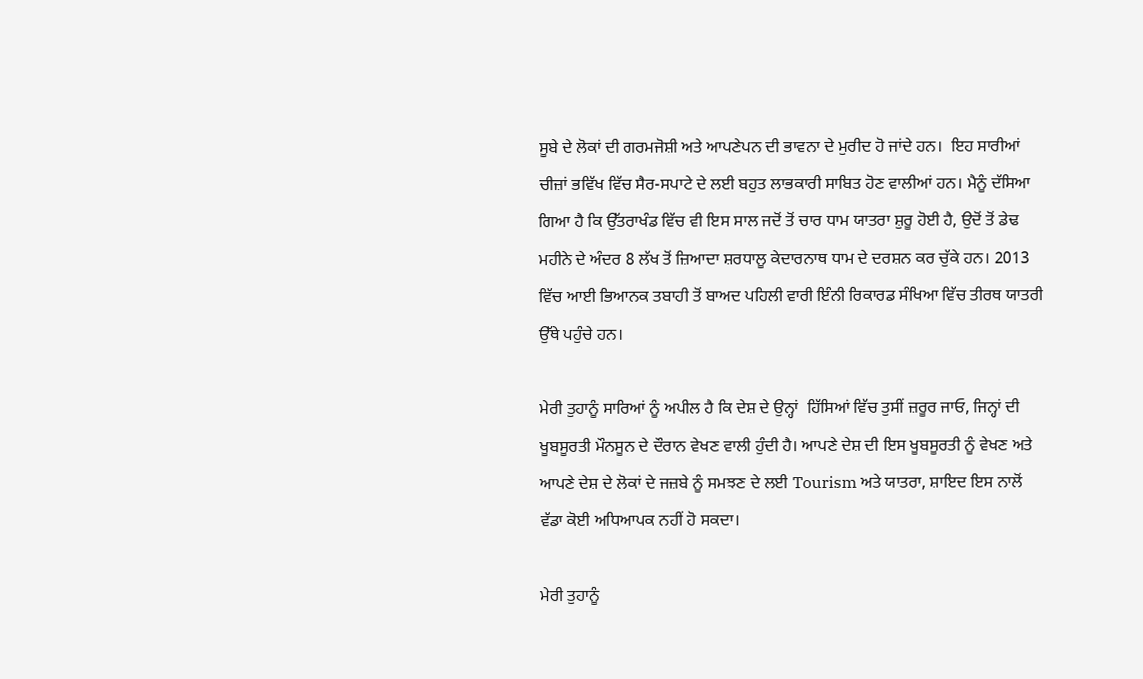ਸੂਬੇ ਦੇ ਲੋਕਾਂ ਦੀ ਗਰਮਜੋਸ਼ੀ ਅਤੇ ਆਪਣੇਪਨ ਦੀ ਭਾਵਨਾ ਦੇ ਮੁਰੀਦ ਹੋ ਜਾਂਦੇ ਹਨ।  ਇਹ ਸਾਰੀਆਂ ਚੀਜ਼ਾਂ ਭਵਿੱਖ ਵਿੱਚ ਸੈਰ-ਸਪਾਟੇ ਦੇ ਲਈ ਬਹੁਤ ਲਾਭਕਾਰੀ ਸਾਬਿਤ ਹੋਣ ਵਾਲੀਆਂ ਹਨ। ਮੈਨੂੰ ਦੱਸਿਆ ਗਿਆ ਹੈ ਕਿ ਉੱਤਰਾਖੰਡ ਵਿੱਚ ਵੀ ਇਸ ਸਾਲ ਜਦੋਂ ਤੋਂ ਚਾਰ ਧਾਮ ਯਾਤਰਾ ਸ਼ੁਰੂ ਹੋਈ ਹੈ, ਉਦੋਂ ਤੋਂ ਡੇਢ ਮਹੀਨੇ ਦੇ ਅੰਦਰ 8 ਲੱਖ ਤੋਂ ਜ਼ਿਆਦਾ ਸ਼ਰਧਾਲੂ ਕੇਦਾਰਨਾਥ ਧਾਮ ਦੇ ਦਰਸ਼ਨ ਕਰ ਚੁੱਕੇ ਹਨ। 2013 ਵਿੱਚ ਆਈ ਭਿਆਨਕ ਤਬਾਹੀ ਤੋਂ ਬਾਅਦ ਪਹਿਲੀ ਵਾਰੀ ਇੰਨੀ ਰਿਕਾਰਡ ਸੰਖਿਆ ਵਿੱਚ ਤੀਰਥ ਯਾਤਰੀ ਉੱਥੇ ਪਹੁੰਚੇ ਹਨ।

ਮੇਰੀ ਤੁਹਾਨੂੰ ਸਾਰਿਆਂ ਨੂੰ ਅਪੀਲ ਹੈ ਕਿ ਦੇਸ਼ ਦੇ ਉਨ੍ਹਾਂ  ਹਿੱਸਿਆਂ ਵਿੱਚ ਤੁਸੀਂ ਜ਼ਰੂਰ ਜਾਓ, ਜਿਨ੍ਹਾਂ ਦੀ ਖੂਬਸੂਰਤੀ ਮੌਨਸੂਨ ਦੇ ਦੌਰਾਨ ਵੇਖਣ ਵਾਲੀ ਹੁੰਦੀ ਹੈ। ਆਪਣੇ ਦੇਸ਼ ਦੀ ਇਸ ਖੂਬਸੂਰਤੀ ਨੂੰ ਵੇਖਣ ਅਤੇ ਆਪਣੇ ਦੇਸ਼ ਦੇ ਲੋਕਾਂ ਦੇ ਜਜ਼ਬੇ ਨੂੰ ਸਮਝਣ ਦੇ ਲਈ Tourism ਅਤੇ ਯਾਤਰਾ, ਸ਼ਾਇਦ ਇਸ ਨਾਲੋਂ ਵੱਡਾ ਕੋਈ ਅਧਿਆਪਕ ਨਹੀਂ ਹੋ ਸਕਦਾ।

ਮੇਰੀ ਤੁਹਾਨੂੰ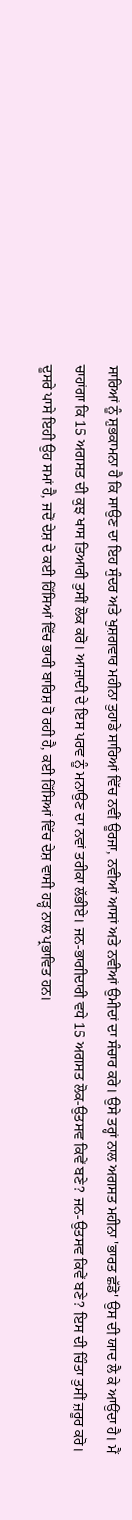ਸਾਰਿਆਂ ਨੂੰ ਸ਼ੁਭਕਾਮਨਾ ਹੈ ਕਿ ਸਾਉਣ ਦਾ ਇਹ ਸੁੰਦਰ ਅਤੇ ਖੁਸ਼ਗਵਾਰ ਮਹੀਨਾ ਤੁਹਾਡੇ ਸਾਰਿਆਂ ਵਿੱਚ ਨਵੀਂ ਊਰਜਾ, ਨਵੀਆਂ ਆਸਾਂ ਅਤੇ ਨਵੀਆਂ ਉਮੀਦਾਂ ਦਾ ਸੰਚਾਰ ਕਰੇ। ਉਸੇ ਤਰ੍ਹਾਂ ਨਾਲ ਅਗਸਤ ਮਹੀਨਾ 'ਭਾਰਤ ਛੱਡੋ' ਉਸ ਦੀ ਯਾਦ ਲੈ ਕੇ ਆਉਂਦਾ ਹੈ। ਮੈਂ ਚਾਹਾਂਗਾ ਕਿ 15 ਅਗਸਤ ਦੀ ਕੁਝ ਖਾਸ ਤਿਆਰੀ ਤੁਸੀਂ ਲੋਕ ਕਰੋ। ਆਜ਼ਾਦੀ ਦੇ ਇਸ ਪਰਵ ਨੂੰ ਮਨਾਉਣ ਦਾ ਨਵਾਂ ਤਰੀਕਾ ਲੱਭੀਏ। ਜਨ-ਭਾਗੀਦਾਰੀ ਵਧੇ 15 ਅਗਸਤ ਲੋਕ-ਉਤਸਵ ਕਿਵੇਂ ਬਣੇ? ਜਨ-ਉਤਸਵ ਕਿਵੇਂ ਬਣੇ? ਇਸ ਦੀ ਚਿੰਤਾ ਤੁਸੀਂ ਜ਼ਰੂਰ ਕਰੋ। ਦੂਸਰੇ ਪਾਸੇ ਇਹੀ ਉਹ ਸਮਾਂ ਹੈ, ਜਦੋਂ ਦੇਸ਼ ਦੇ ਕਈ ਹਿੱਸਿਆਂ ਵਿੱਚ ਭਾਰੀ ਬਾਰਿਸ਼ ਹੋ ਰਹੀ ਹੈ, ਕਈ ਹਿੱਸਿਆਂ ਵਿੱਚ ਦੇਸ਼ ਵਾਸੀ ਹੜ੍ਹ ਨਾਲ ਪ੍ਰਭਾਵਿਤ ਹਨ।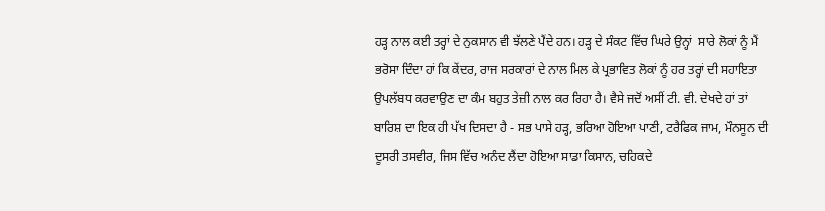ਹੜ੍ਹ ਨਾਲ ਕਈ ਤਰ੍ਹਾਂ ਦੇ ਨੁਕਸਾਨ ਵੀ ਝੱਲਣੇ ਪੈਂਦੇ ਹਨ। ਹੜ੍ਹ ਦੇ ਸੰਕਟ ਵਿੱਚ ਘਿਰੇ ਉਨ੍ਹਾਂ  ਸਾਰੇ ਲੋਕਾਂ ਨੂੰ ਮੈਂ ਭਰੋਸਾ ਦਿੰਦਾ ਹਾਂ ਕਿ ਕੇਂਦਰ, ਰਾਜ ਸਰਕਾਰਾਂ ਦੇ ਨਾਲ ਮਿਲ ਕੇ ਪ੍ਰਭਾਵਿਤ ਲੋਕਾਂ ਨੂੰ ਹਰ ਤਰ੍ਹਾਂ ਦੀ ਸਹਾਇਤਾ ਉਪਲੱਬਧ ਕਰਵਾਉਣ ਦਾ ਕੰਮ ਬਹੁਤ ਤੇਜ਼ੀ ਨਾਲ ਕਰ ਰਿਹਾ ਹੈ। ਵੈਸੇ ਜਦੋਂ ਅਸੀਂ ਟੀ. ਵੀ. ਦੇਖਦੇ ਹਾਂ ਤਾਂ ਬਾਰਿਸ਼ ਦਾ ਇਕ ਹੀ ਪੱਖ ਦਿਸਦਾ ਹੈ - ਸਭ ਪਾਸੇ ਹੜ੍ਹ, ਭਰਿਆ ਹੋਇਆ ਪਾਣੀ, ਟਰੈਫਿਕ ਜਾਮ, ਮੌਨਸੂਨ ਦੀ ਦੂਸਰੀ ਤਸਵੀਰ, ਜਿਸ ਵਿੱਚ ਅਨੰਦ ਲੈਂਦਾ ਹੋਇਆ ਸਾਡਾ ਕਿਸਾਨ, ਚਹਿਕਦੇ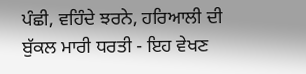ਪੰਛੀ, ਵਹਿੰਦੇ ਝਰਨੇ, ਹਰਿਆਲੀ ਦੀ ਬੁੱਕਲ ਮਾਰੀ ਧਰਤੀ - ਇਹ ਵੇਖਣ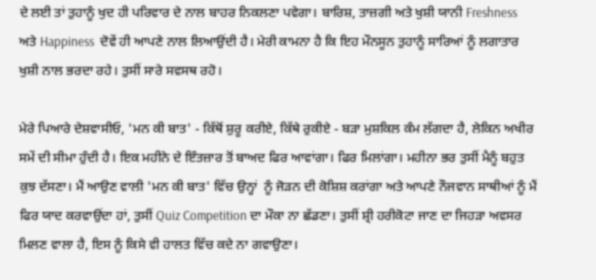ਦੇ ਲਈ ਤਾਂ ਤੁਹਾਨੂੰ ਖੁਦ ਹੀ ਪਰਿਵਾਰ ਦੇ ਨਾਲ ਬਾਹਰ ਨਿਕਲਣਾ ਪਵੇਗਾ। ਬਾਰਿਸ਼, ਤਾਜ਼ਗੀ ਅਤੇ ਖੁਸ਼ੀ ਯਾਨੀ Freshness ਅਤੇ Happiness  ਦੋਵੇਂ ਹੀ ਆਪਣੇ ਨਾਲ ਲਿਆਉਂਦੀ ਹੈ। ਮੇਰੀ ਕਾਮਨਾ ਹੈ ਕਿ ਇਹ ਮੌਨਸੂਨ ਤੁਹਾਨੂੰ ਸਾਰਿਆਂ ਨੂੰ ਲਗਾਤਾਰ ਖੁਸ਼ੀ ਨਾਲ ਭਰਦਾ ਰਹੇ। ਤੁਸੀਂ ਸਾਰੇ ਸਵਸਥ ਰਹੋ।

ਮੇਰੇ ਪਿਆਰੇ ਦੇਸ਼ਵਾਸੀਓ, 'ਮਨ ਕੀ ਬਾਤ' - ਕਿੱਥੋਂ ਸ਼ੁਰੂ ਕਰੀਏ, ਕਿੱਥੇ ਰੁਕੀਏ - ਬੜਾ ਮੁਸ਼ਕਿਲ ਕੰਮ ਲੱਗਦਾ ਹੈ, ਲੇਕਿਨ ਅਖੀਰ ਸਮੇਂ ਦੀ ਸੀਮਾ ਹੁੰਦੀ ਹੈ। ਇਕ ਮਹੀਨੇ ਦੇ ਇੰਤਜ਼ਾਰ ਤੋਂ ਬਾਅਦ ਫਿਰ ਆਵਾਂਗਾ। ਫਿਰ ਮਿਲਾਂਗਾ। ਮਹੀਨਾ ਭਰ ਤੁਸੀਂ ਮੈਨੂੰ ਬਹੁਤ ਕੁਝ ਦੱਸਣਾ। ਮੈਂ ਆਉਣ ਵਾਲੀ 'ਮਨ ਕੀ ਬਾਤ' ਵਿੱਚ ਉਨ੍ਹਾਂ  ਨੂੰ ਜੋੜਨ ਦੀ ਕੋਸ਼ਿਸ਼ ਕਰਾਂਗਾ ਅਤੇ ਆਪਣੇ ਨੌਜਵਾਨ ਸਾਥੀਆਂ ਨੂੰ ਮੈਂ ਫਿਰ ਯਾਦ ਕਰਵਾਉਂਦਾ ਹਾਂ, ਤੁਸੀਂ Quiz Competition ਦਾ ਮੌਕਾ ਨਾ ਛੱਡਣਾ। ਤੁਸੀਂ ਸ਼੍ਰੀ ਹਰੀਕੋਟਾ ਜਾਣ ਦਾ ਜਿਹੜਾ ਅਵਸਰ ਮਿਲਣ ਵਾਲਾ ਹੈ, ਇਸ ਨੂੰ ਕਿਸੇ ਵੀ ਹਾਲਤ ਵਿੱਚ ਕਦੇ ਨਾ ਗਵਾਉਣਾ।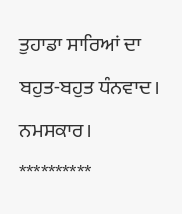ਤੁਹਾਡਾ ਸਾਰਿਆਂ ਦਾ ਬਹੁਤ-ਬਹੁਤ ਧੰਨਵਾਦ। ਨਮਸਕਾਰ।
**********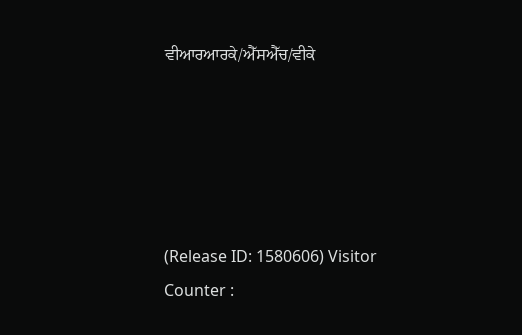ਵੀਆਰਆਰਕੇ/ਐੱਸਐੱਚ/ਵੀਕੇ





(Release ID: 1580606) Visitor Counter :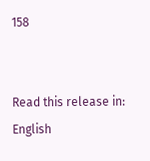158


Read this release in: English